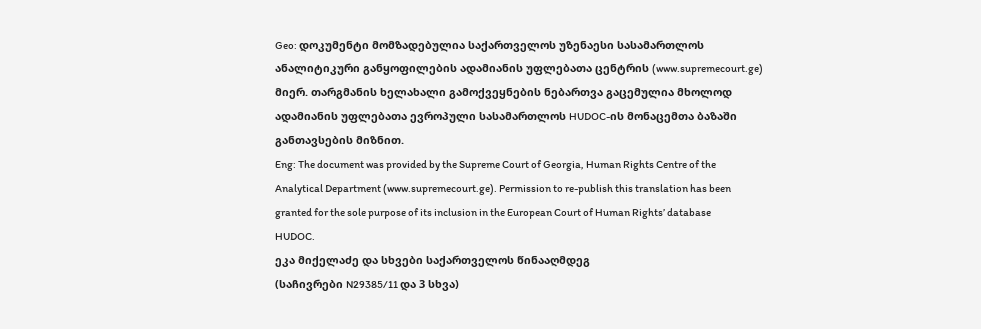Geo: დოკუმენტი მომზადებულია საქართველოს უზენაესი სასამართლოს ანალიტიკური განყოფილების ადამიანის უფლებათა ცენტრის (www.supremecourt.ge) მიერ. თარგმანის ხელახალი გამოქვეყნების ნებართვა გაცემულია მხოლოდ ადამიანის უფლებათა ევროპული სასამართლოს HUDOC-ის მონაცემთა ბაზაში განთავსების მიზნით.
Eng: The document was provided by the Supreme Court of Georgia, Human Rights Centre of the Analytical Department (www.supremecourt.ge). Permission to re-publish this translation has been granted for the sole purpose of its inclusion in the European Court of Human Rights’ database HUDOC.
ეკა მიქელაძე და სხვები საქართველოს წინააღმდეგ
(საჩივრები N29385/11 და 3 სხვა)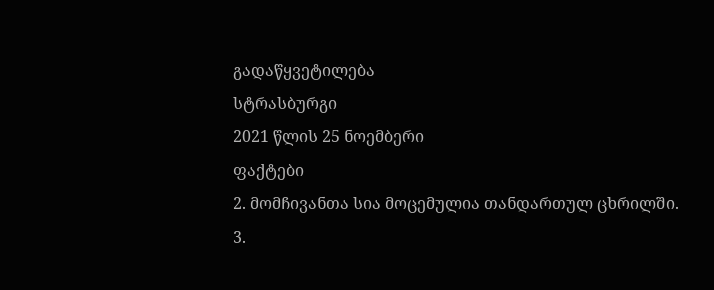გადაწყვეტილება
სტრასბურგი
2021 წლის 25 ნოემბერი
ფაქტები
2. მომჩივანთა სია მოცემულია თანდართულ ცხრილში.
3.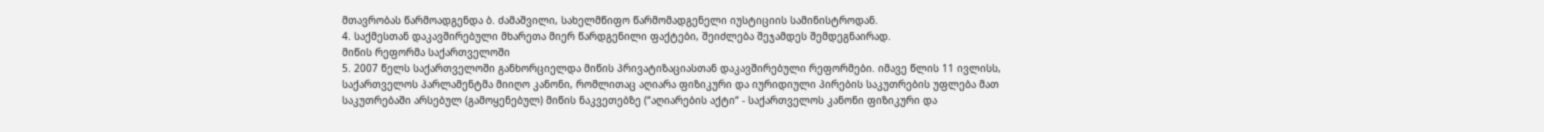მთავრობას წარმოადგენდა ბ. ძამაშვილი, სახელმწიფო წარმომადგენელი იუსტიციის სამინისტროდან.
4. საქმესთან დაკავშირებული მხარეთა მიერ წარდგენილი ფაქტები, შეიძლება შეჯამდეს შემდეგნაირად.
მიწის რეფორმა საქართველოში
5. 2007 წელს საქართველოში განხორციელდა მიწის პრივატიზაციასთან დაკავშირებული რეფორმები. იმავე წლის 11 ივლისს, საქართველოს პარლამენტმა მიიღო კანონი, რომლითაც აღიარა ფიზიკური და იურიდიული პირების საკუთრების უფლება მათ საკუთრებაში არსებულ (გამოყენებულ) მიწის ნაკვეთებზე (“აღიარების აქტი“ - საქართველოს კანონი ფიზიკური და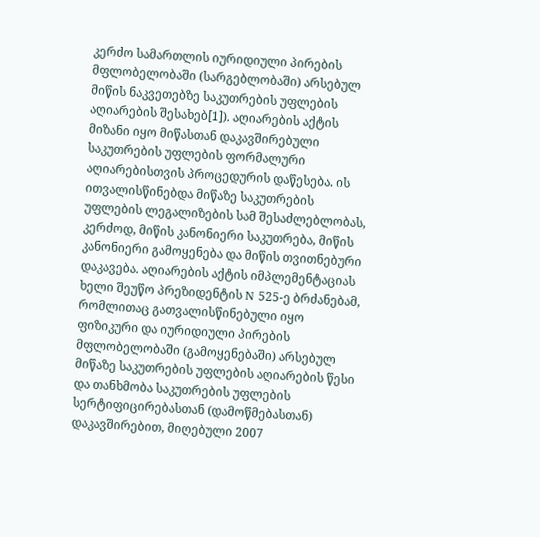კერძო სამართლის იურიდიული პირების მფლობელობაში (სარგებლობაში) არსებულ მიწის ნაკვეთებზე საკუთრების უფლების აღიარების შესახებ[1]). აღიარების აქტის მიზანი იყო მიწასთან დაკავშირებული საკუთრების უფლების ფორმალური აღიარებისთვის პროცედურის დაწესება. ის ითვალისწინებდა მიწაზე საკუთრების უფლების ლეგალიზების სამ შესაძლებლობას, კერძოდ, მიწის კანონიერი საკუთრება, მიწის კანონიერი გამოყენება და მიწის თვითნებური დაკავება. აღიარების აქტის იმპლემენტაციას ხელი შეუწო პრეზიდენტის N 525-ე ბრძანებამ, რომლითაც გათვალისწინებული იყო ფიზიკური და იურიდიული პირების მფლობელობაში (გამოყენებაში) არსებულ მიწაზე საკუთრების უფლების აღიარების წესი და თანხმობა საკუთრების უფლების სერტიფიცირებასთან (დამოწმებასთან) დაკავშირებით, მიღებული 2007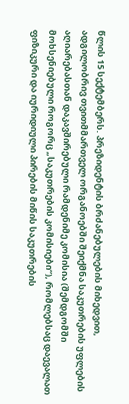წლის 15 სექტემბერს. პრეზიდენტის ბრძანებულების მიხედვით, ადგილობრივ თვითმმართველ ორგანოებში შეიქმნა საკუთრების უფლების აღიარებასთან დაკავშირებული რამდენიმე კომისია (შემდგომში მოხსენიებული როგორც „საკუთრების კომისიები“), რომლებსაც დაევალათ ფიზიკური და იურიდიული პირების მიწის საკუთრების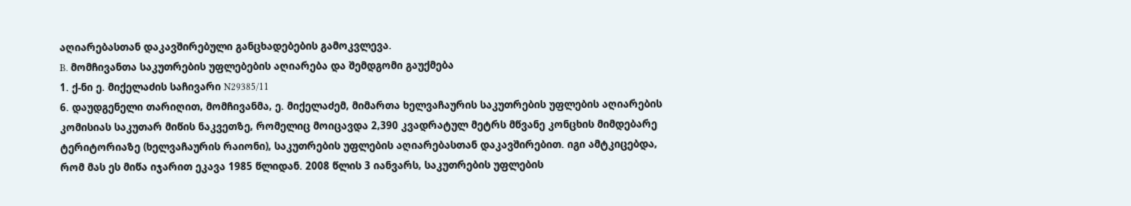აღიარებასთან დაკავშირებული განცხადებების გამოკვლევა.
B. მომჩივანთა საკუთრების უფლებების აღიარება და შემდგომი გაუქმება
1. ქ-ნი ე. მიქელაძის საჩივარი N29385/11
6. დაუდგენელი თარიღით, მომჩივანმა, ე. მიქელაძემ, მიმართა ხელვაჩაურის საკუთრების უფლების აღიარების კომისიას საკუთარ მიწის ნაკვეთზე, რომელიც მოიცავდა 2,390 კვადრატულ მეტრს მწვანე კონცხის მიმდებარე ტერიტორიაზე (ხელვაჩაურის რაიონი), საკუთრების უფლების აღიარებასთან დაკავშირებით. იგი ამტკიცებდა, რომ მას ეს მიწა იჯარით ეკავა 1985 წლიდან. 2008 წლის 3 იანვარს, საკუთრების უფლების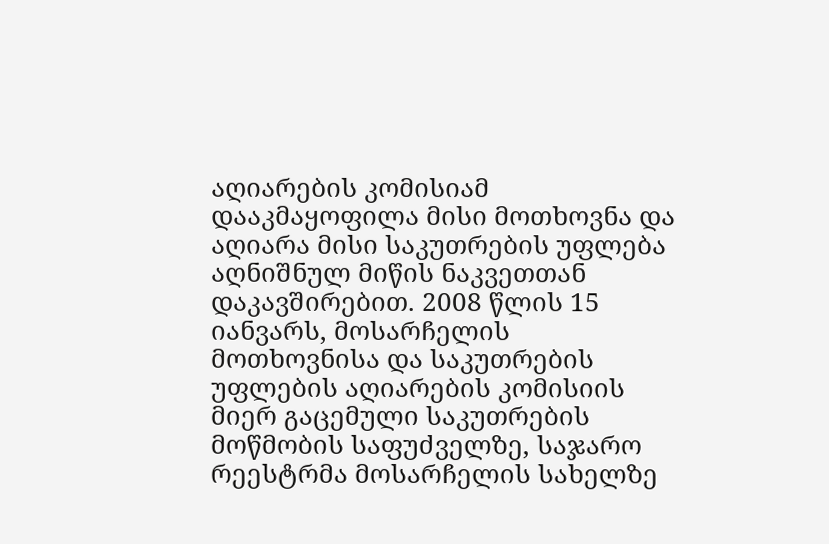აღიარების კომისიამ დააკმაყოფილა მისი მოთხოვნა და აღიარა მისი საკუთრების უფლება აღნიშნულ მიწის ნაკვეთთან დაკავშირებით. 2008 წლის 15 იანვარს, მოსარჩელის მოთხოვნისა და საკუთრების უფლების აღიარების კომისიის მიერ გაცემული საკუთრების მოწმობის საფუძველზე, საჯარო რეესტრმა მოსარჩელის სახელზე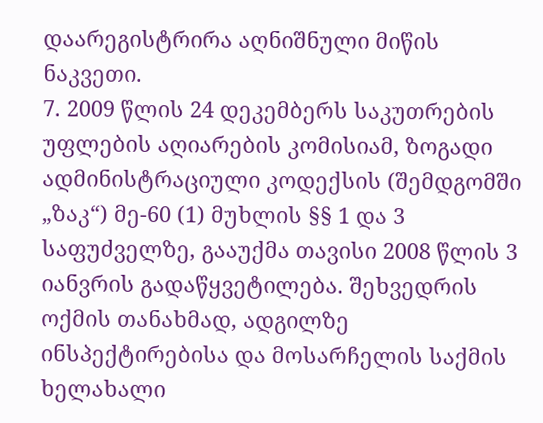დაარეგისტრირა აღნიშნული მიწის ნაკვეთი.
7. 2009 წლის 24 დეკემბერს საკუთრების უფლების აღიარების კომისიამ, ზოგადი ადმინისტრაციული კოდექსის (შემდგომში „ზაკ“) მე-60 (1) მუხლის §§ 1 და 3 საფუძველზე, გააუქმა თავისი 2008 წლის 3 იანვრის გადაწყვეტილება. შეხვედრის ოქმის თანახმად, ადგილზე ინსპექტირებისა და მოსარჩელის საქმის ხელახალი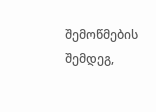შემოწმების შემდეგ,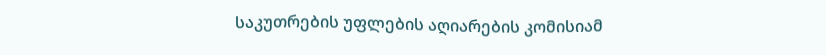საკუთრების უფლების აღიარების კომისიამ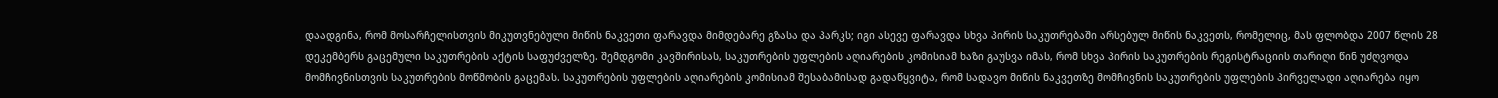დაადგინა, რომ მოსარჩელისთვის მიკუთვნებული მიწის ნაკვეთი ფარავდა მიმდებარე გზასა და პარკს; იგი ასევე ფარავდა სხვა პირის საკუთრებაში არსებულ მიწის ნაკვეთს, რომელიც, მას ფლობდა 2007 წლის 28 დეკემბერს გაცემული საკუთრების აქტის საფუძველზე. შემდგომი კავშირისას, საკუთრების უფლების აღიარების კომისიამ ხაზი გაუსვა იმას, რომ სხვა პირის საკუთრების რეგისტრაციის თარიღი წინ უძღვოდა მომჩივნისთვის საკუთრების მოწმობის გაცემას. საკუთრების უფლების აღიარების კომისიამ შესაბამისად გადაწყვიტა, რომ სადავო მიწის ნაკვეთზე მომჩივნის საკუთრების უფლების პირველადი აღიარება იყო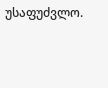უსაფუძვლო.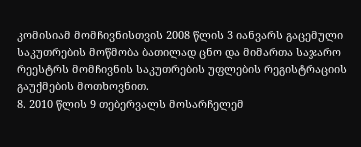კომისიამ მომჩივნისთვის 2008 წლის 3 იანვარს გაცემული საკუთრების მოწმობა ბათილად ცნო და მიმართა საჯარო რეესტრს მომჩივნის საკუთრების უფლების რეგისტრაციის გაუქმების მოთხოვნით.
8. 2010 წლის 9 თებერვალს მოსარჩელემ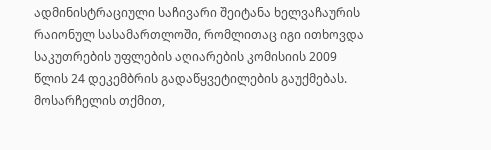ადმინისტრაციული საჩივარი შეიტანა ხელვაჩაურის რაიონულ სასამართლოში, რომლითაც იგი ითხოვდა საკუთრების უფლების აღიარების კომისიის 2009 წლის 24 დეკემბრის გადაწყვეტილების გაუქმებას. მოსარჩელის თქმით,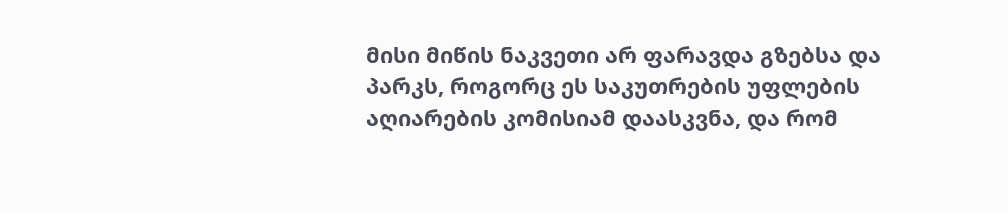მისი მიწის ნაკვეთი არ ფარავდა გზებსა და პარკს, როგორც ეს საკუთრების უფლების აღიარების კომისიამ დაასკვნა, და რომ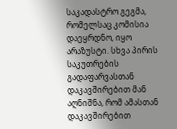საკადასტრო გეგმა, რომელსაც კომისია დაეყრდნო, იყო არაზუსტი. სხვა პირის საკუთრების გადაფარვასთან დაკავშირებით მან აღნიშნა, რომ ამასთან დაკავშირებით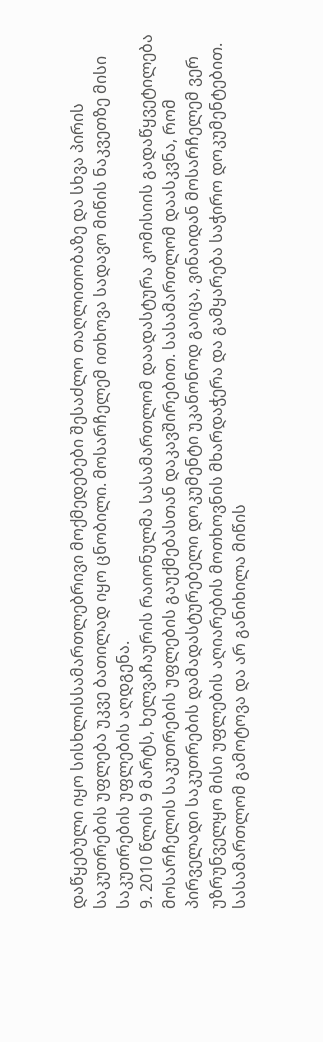დაწყებული იყო სისხლისსამართლებრივი მოქმედებები შესაძლო თაღლითობაზე და სხვა პირის საკუთრების უფლება უკვე ბათილად იყო ცნობილი. მოსარჩელემ ითხოვა სადავო მიწის ნაკვეთზე მისი საკუთრების უფლების აღდგენა.
9. 2010 წლის 9 მარტს, ხელვაჩაურის რაიონულმა სასამართლომ დაადასტურა კომისიის გადაწყვეტილება მოსარჩელის საკუთრების უფლების გაუქმებასთან დაკავშირებით. სასამართლომ დაასკვნა, რომ პირველადი საკუთრების დამადასტურებელი დოკუმენტი უკანონოდ გაიცა, ვინაიდან მოსარჩელემ ვერ უზრუნველყო მისი უფლების აღიარების მოთხოვნის მხარდაჭერა და გამყარება საჭირო დოკუმენტებით. სასამართლომ გამოტოვა და არ განიხილა მიწის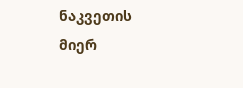ნაკვეთის მიერ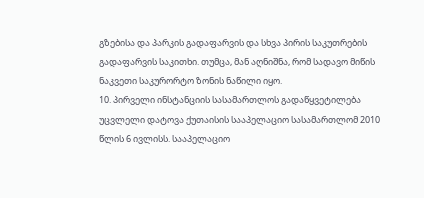გზებისა და პარკის გადაფარვის და სხვა პირის საკუთრების გადაფარვის საკითხი. თუმცა, მან აღნიშნა, რომ სადავო მიწის ნაკვეთი საკურორტო ზონის ნაწილი იყო.
10. პირველი ინსტანციის სასამართლოს გადაწყვეტილება უცვლელი დატოვა ქუთაისის სააპელაციო სასამართლომ 2010 წლის 6 ივლისს. სააპელაციო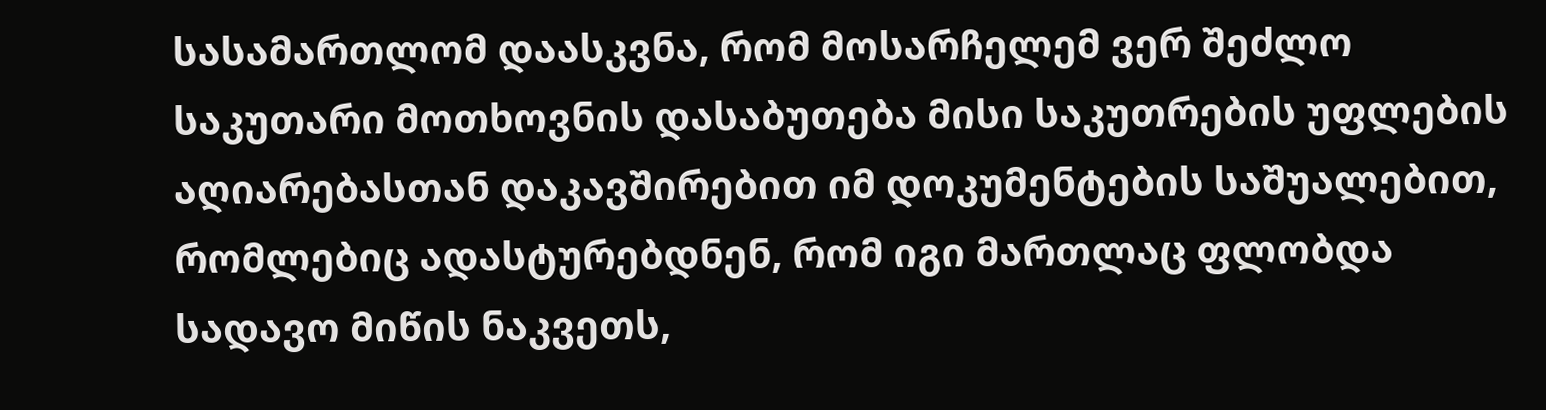სასამართლომ დაასკვნა, რომ მოსარჩელემ ვერ შეძლო საკუთარი მოთხოვნის დასაბუთება მისი საკუთრების უფლების აღიარებასთან დაკავშირებით იმ დოკუმენტების საშუალებით, რომლებიც ადასტურებდნენ, რომ იგი მართლაც ფლობდა სადავო მიწის ნაკვეთს,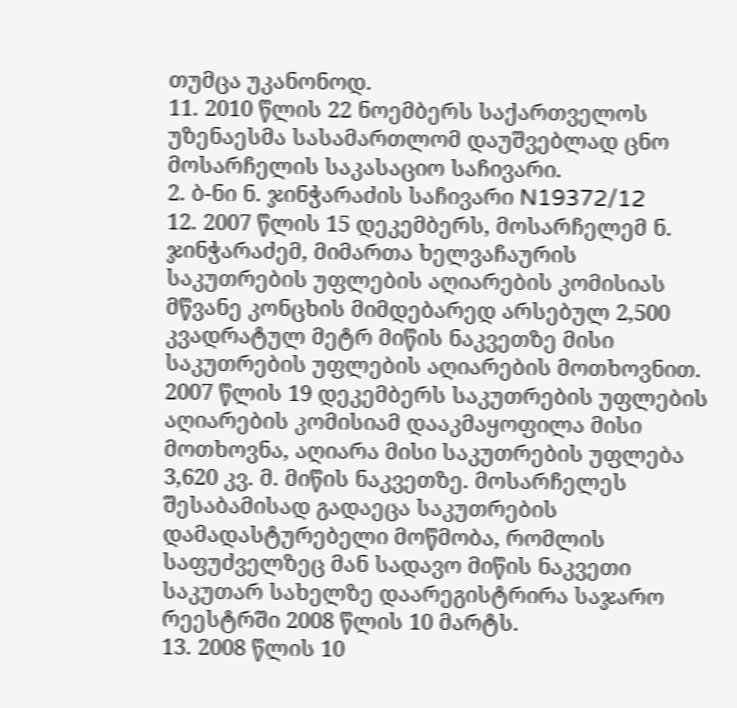თუმცა უკანონოდ.
11. 2010 წლის 22 ნოემბერს საქართველოს უზენაესმა სასამართლომ დაუშვებლად ცნო მოსარჩელის საკასაციო საჩივარი.
2. ბ-ნი ნ. ჯინჭარაძის საჩივარი N19372/12
12. 2007 წლის 15 დეკემბერს, მოსარჩელემ ნ. ჯინჭარაძემ, მიმართა ხელვაჩაურის საკუთრების უფლების აღიარების კომისიას მწვანე კონცხის მიმდებარედ არსებულ 2,500 კვადრატულ მეტრ მიწის ნაკვეთზე მისი საკუთრების უფლების აღიარების მოთხოვნით. 2007 წლის 19 დეკემბერს საკუთრების უფლების აღიარების კომისიამ დააკმაყოფილა მისი მოთხოვნა, აღიარა მისი საკუთრების უფლება 3,620 კვ. მ. მიწის ნაკვეთზე. მოსარჩელეს შესაბამისად გადაეცა საკუთრების დამადასტურებელი მოწმობა, რომლის საფუძველზეც მან სადავო მიწის ნაკვეთი საკუთარ სახელზე დაარეგისტრირა საჯარო რეესტრში 2008 წლის 10 მარტს.
13. 2008 წლის 10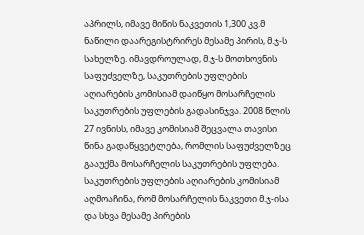აპრილს, იმავე მიწის ნაკვეთის 1,300 კვ.მ ნაწილი დაარეგისტრირეს მესამე პირის, მ.ჯ-ს სახელზე. იმავდროულად, მ.ჯ-ს მოთხოვნის საფუძველზე, საკუთრების უფლების აღიარების კომისიამ დაიწყო მოსარჩელის საკუთრების უფლების გადასინჯვა. 2008 წლის 27 ივნისს, იმავე კომისიამ შეცვალა თავისი წინა გადაწყვეტლება, რომლის საფუძველზეც გააუქმა მოსარჩელის საკუთრების უფლება. საკუთრების უფლების აღიარების კომისიამ აღმოაჩინა, რომ მოსარჩელის ნაკვეთი მ.ჯ-ისა და სხვა მესამე პირების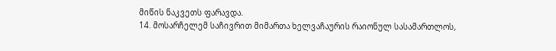მიწის ნაკვეთს ფარავდა.
14. მოსარჩელემ საჩივრით მიმართა ხელვაჩაურის რაიონულ სასამართლოს,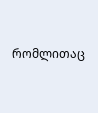რომლითაც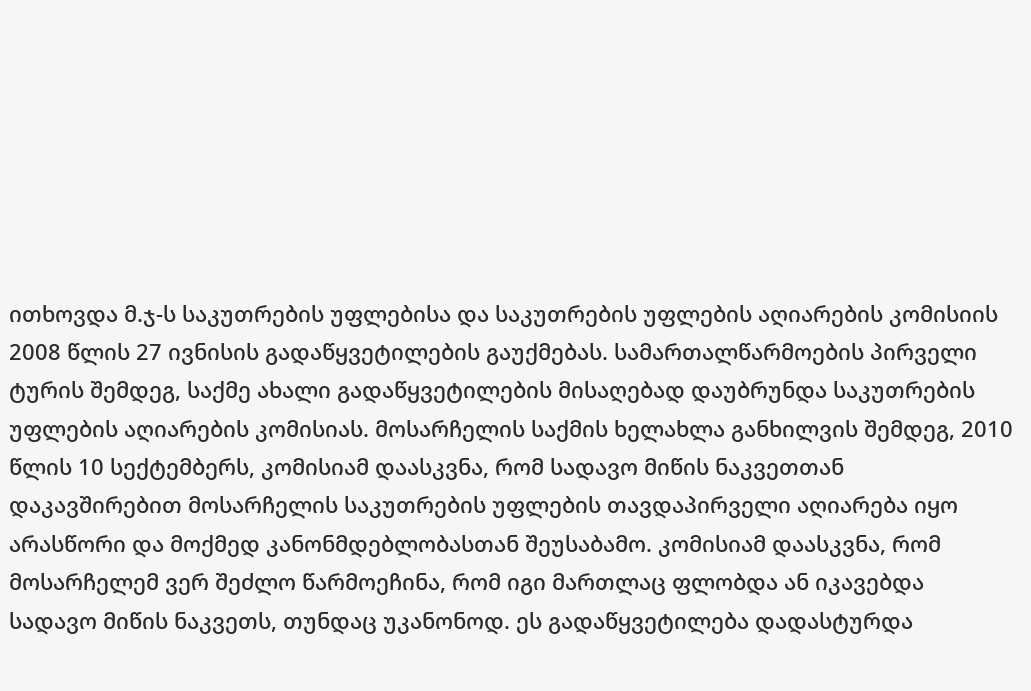ითხოვდა მ.ჯ-ს საკუთრების უფლებისა და საკუთრების უფლების აღიარების კომისიის 2008 წლის 27 ივნისის გადაწყვეტილების გაუქმებას. სამართალწარმოების პირველი ტურის შემდეგ, საქმე ახალი გადაწყვეტილების მისაღებად დაუბრუნდა საკუთრების უფლების აღიარების კომისიას. მოსარჩელის საქმის ხელახლა განხილვის შემდეგ, 2010 წლის 10 სექტემბერს, კომისიამ დაასკვნა, რომ სადავო მიწის ნაკვეთთან დაკავშირებით მოსარჩელის საკუთრების უფლების თავდაპირველი აღიარება იყო არასწორი და მოქმედ კანონმდებლობასთან შეუსაბამო. კომისიამ დაასკვნა, რომ მოსარჩელემ ვერ შეძლო წარმოეჩინა, რომ იგი მართლაც ფლობდა ან იკავებდა სადავო მიწის ნაკვეთს, თუნდაც უკანონოდ. ეს გადაწყვეტილება დადასტურდა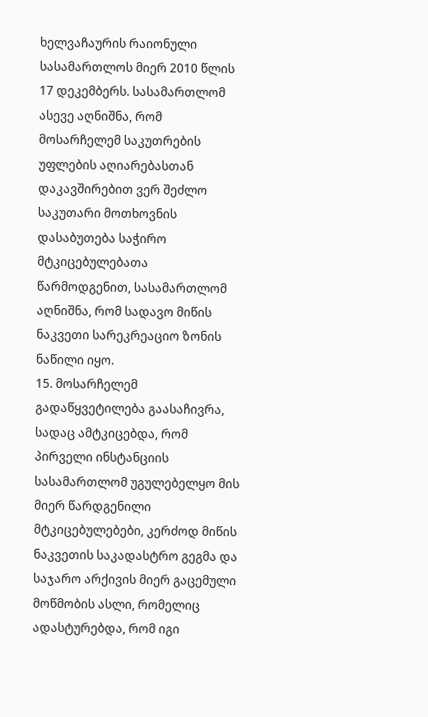ხელვაჩაურის რაიონული სასამართლოს მიერ 2010 წლის 17 დეკემბერს. სასამართლომ ასევე აღნიშნა, რომ მოსარჩელემ საკუთრების უფლების აღიარებასთან დაკავშირებით ვერ შეძლო საკუთარი მოთხოვნის დასაბუთება საჭირო მტკიცებულებათა წარმოდგენით, სასამართლომ აღნიშნა, რომ სადავო მიწის ნაკვეთი სარეკრეაციო ზონის ნაწილი იყო.
15. მოსარჩელემ გადაწყვეტილება გაასაჩივრა, სადაც ამტკიცებდა, რომ პირველი ინსტანციის სასამართლომ უგულებელყო მის მიერ წარდგენილი მტკიცებულებები, კერძოდ მიწის ნაკვეთის საკადასტრო გეგმა და საჯარო არქივის მიერ გაცემული მოწმობის ასლი, რომელიც ადასტურებდა, რომ იგი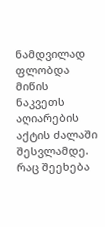ნამდვილად ფლობდა მიწის ნაკვეთს აღიარების აქტის ძალაში შესვლამდე. რაც შეეხება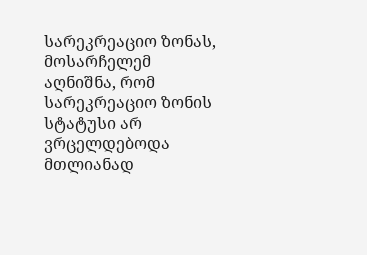სარეკრეაციო ზონას, მოსარჩელემ აღნიშნა, რომ სარეკრეაციო ზონის სტატუსი არ ვრცელდებოდა მთლიანად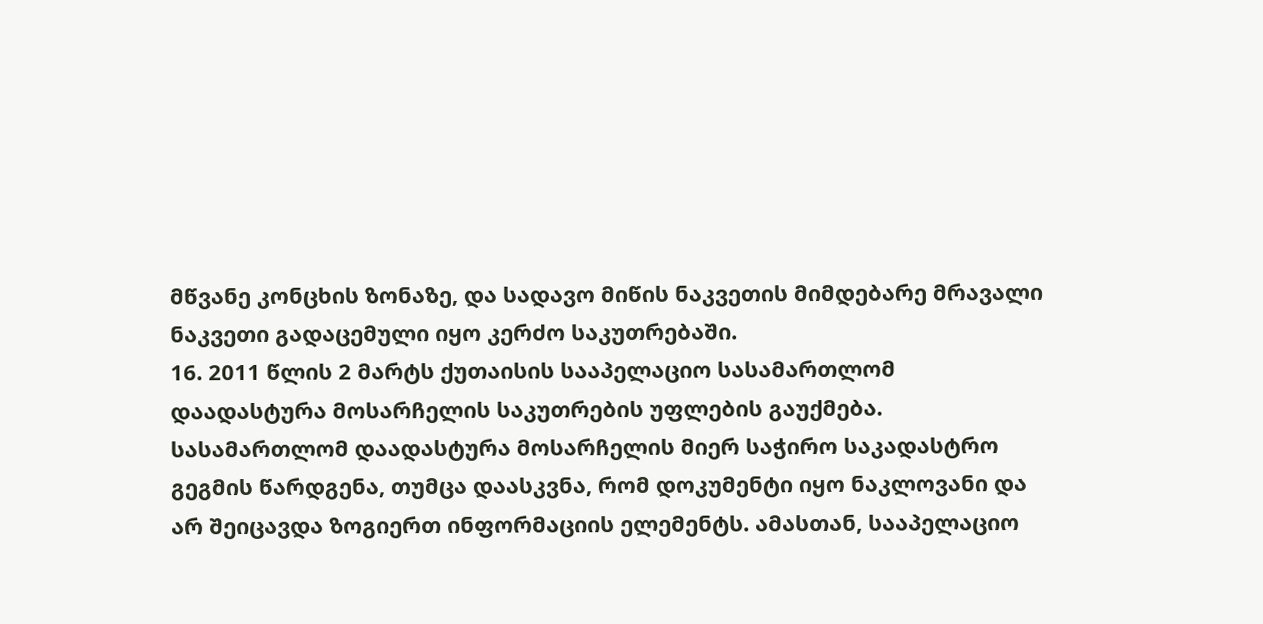მწვანე კონცხის ზონაზე, და სადავო მიწის ნაკვეთის მიმდებარე მრავალი ნაკვეთი გადაცემული იყო კერძო საკუთრებაში.
16. 2011 წლის 2 მარტს ქუთაისის სააპელაციო სასამართლომ დაადასტურა მოსარჩელის საკუთრების უფლების გაუქმება. სასამართლომ დაადასტურა მოსარჩელის მიერ საჭირო საკადასტრო გეგმის წარდგენა, თუმცა დაასკვნა, რომ დოკუმენტი იყო ნაკლოვანი და არ შეიცავდა ზოგიერთ ინფორმაციის ელემენტს. ამასთან, სააპელაციო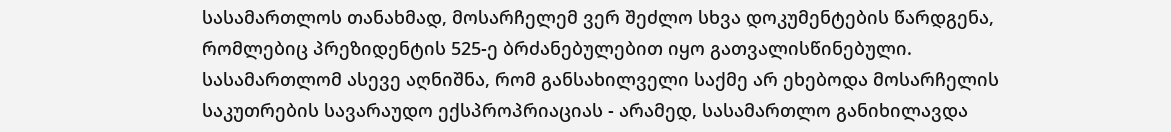სასამართლოს თანახმად, მოსარჩელემ ვერ შეძლო სხვა დოკუმენტების წარდგენა, რომლებიც პრეზიდენტის 525-ე ბრძანებულებით იყო გათვალისწინებული. სასამართლომ ასევე აღნიშნა, რომ განსახილველი საქმე არ ეხებოდა მოსარჩელის საკუთრების სავარაუდო ექსპროპრიაციას - არამედ, სასამართლო განიხილავდა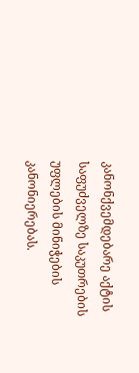კანონქვემდებარე აქტის საფუძველზე საკუთრების უფლების მინიჭების კანონიერებას.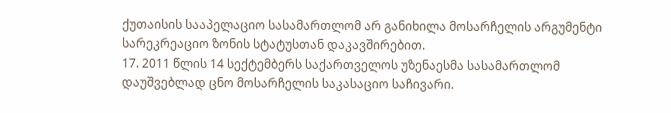ქუთაისის სააპელაციო სასამართლომ არ განიხილა მოსარჩელის არგუმენტი სარეკრეაციო ზონის სტატუსთან დაკავშირებით.
17. 2011 წლის 14 სექტემბერს საქართველოს უზენაესმა სასამართლომ დაუშვებლად ცნო მოსარჩელის საკასაციო საჩივარი.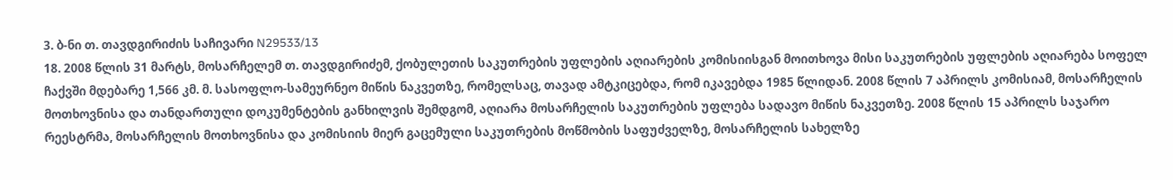3. ბ-ნი თ. თავდგირიძის საჩივარი N29533/13
18. 2008 წლის 31 მარტს, მოსარჩელემ თ. თავდგირიძემ, ქობულეთის საკუთრების უფლების აღიარების კომისიისგან მოითხოვა მისი საკუთრების უფლების აღიარება სოფელ ჩაქვში მდებარე 1,566 კმ. მ. სასოფლო-სამეურნეო მიწის ნაკვეთზე, რომელსაც, თავად ამტკიცებდა, რომ იკავებდა 1985 წლიდან. 2008 წლის 7 აპრილს კომისიამ, მოსარჩელის მოთხოვნისა და თანდართული დოკუმენტების განხილვის შემდგომ, აღიარა მოსარჩელის საკუთრების უფლება სადავო მიწის ნაკვეთზე. 2008 წლის 15 აპრილს საჯარო რეესტრმა, მოსარჩელის მოთხოვნისა და კომისიის მიერ გაცემული საკუთრების მოწმობის საფუძველზე, მოსარჩელის სახელზე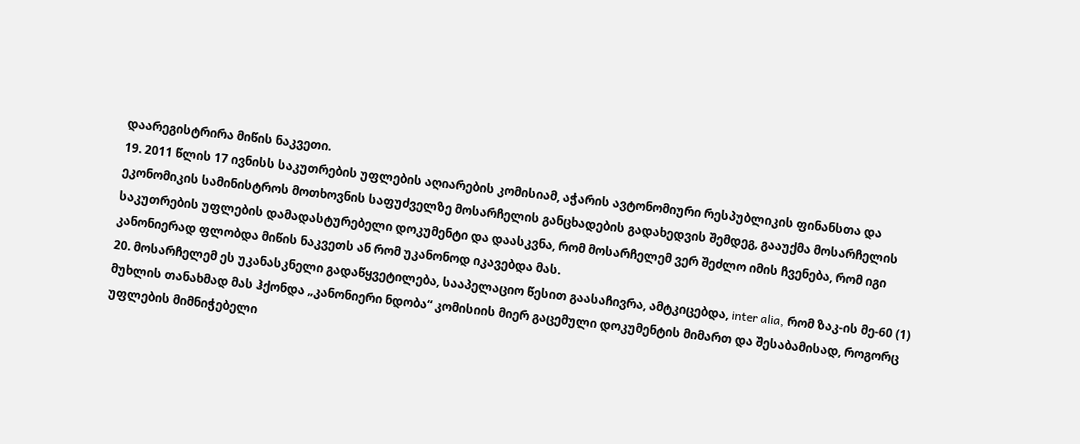დაარეგისტრირა მიწის ნაკვეთი.
19. 2011 წლის 17 ივნისს საკუთრების უფლების აღიარების კომისიამ, აჭარის ავტონომიური რესპუბლიკის ფინანსთა და ეკონომიკის სამინისტროს მოთხოვნის საფუძველზე მოსარჩელის განცხადების გადახედვის შემდეგ, გააუქმა მოსარჩელის საკუთრების უფლების დამადასტურებელი დოკუმენტი და დაასკვნა, რომ მოსარჩელემ ვერ შეძლო იმის ჩვენება, რომ იგი კანონიერად ფლობდა მიწის ნაკვეთს ან რომ უკანონოდ იკავებდა მას.
20. მოსარჩელემ ეს უკანასკნელი გადაწყვეტილება, სააპელაციო წესით გაასაჩივრა, ამტკიცებდა, inter alia, რომ ზაკ-ის მე-60 (1) მუხლის თანახმად მას ჰქონდა „კანონიერი ნდობა“ კომისიის მიერ გაცემული დოკუმენტის მიმართ და შესაბამისად, როგორც უფლების მიმნიჭებელი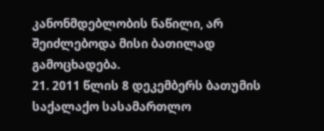კანონმდებლობის ნაწილი, არ შეიძლებოდა მისი ბათილად გამოცხადება.
21. 2011 წლის 8 დეკემბერს ბათუმის საქალაქო სასამართლო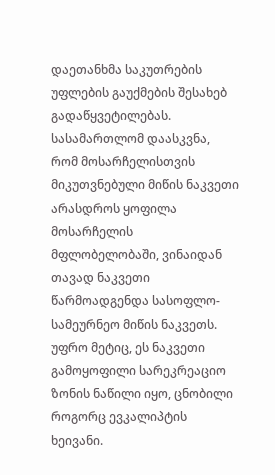დაეთანხმა საკუთრების უფლების გაუქმების შესახებ გადაწყვეტილებას. სასამართლომ დაასკვნა, რომ მოსარჩელისთვის მიკუთვნებული მიწის ნაკვეთი არასდროს ყოფილა მოსარჩელის მფლობელობაში, ვინაიდან თავად ნაკვეთი წარმოადგენდა სასოფლო-სამეურნეო მიწის ნაკვეთს. უფრო მეტიც, ეს ნაკვეთი გამოყოფილი სარეკრეაციო ზონის ნაწილი იყო, ცნობილი როგორც ევკალიპტის ხეივანი.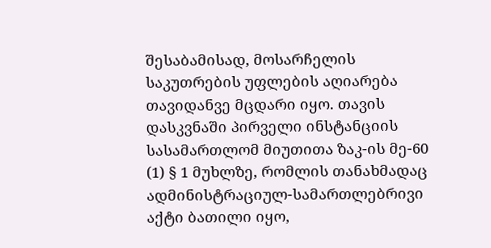შესაბამისად, მოსარჩელის საკუთრების უფლების აღიარება თავიდანვე მცდარი იყო. თავის დასკვნაში პირველი ინსტანციის სასამართლომ მიუთითა ზაკ-ის მე-60 (1) § 1 მუხლზე, რომლის თანახმადაც ადმინისტრაციულ-სამართლებრივი აქტი ბათილი იყო,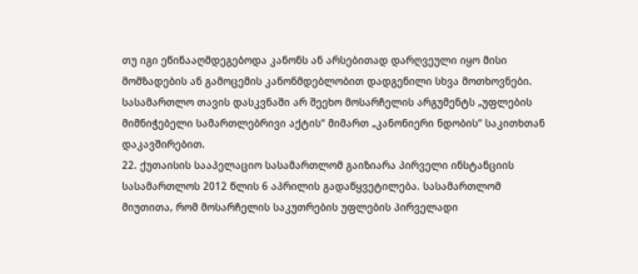თუ იგი ეწინააღმდეგებოდა კანონს ან არსებითად დარღვეული იყო მისი მომზადების ან გამოცემის კანონმდებლობით დადგენილი სხვა მოთხოვნები. სასამართლო თავის დასკვნაში არ შეეხო მოსარჩელის არგუმენტს „უფლების მიმნიჭებელი სამართლებრივი აქტის“ მიმართ „კანონიერი ნდობის“ საკითხთან დაკავშირებით.
22. ქუთაისის სააპელაციო სასამართლომ გაიზიარა პირველი ინსტანციის სასამართლოს 2012 წლის 6 აპრილის გადაწყვეტილება. სასამართლომ მიუთითა, რომ მოსარჩელის საკუთრების უფლების პირველადი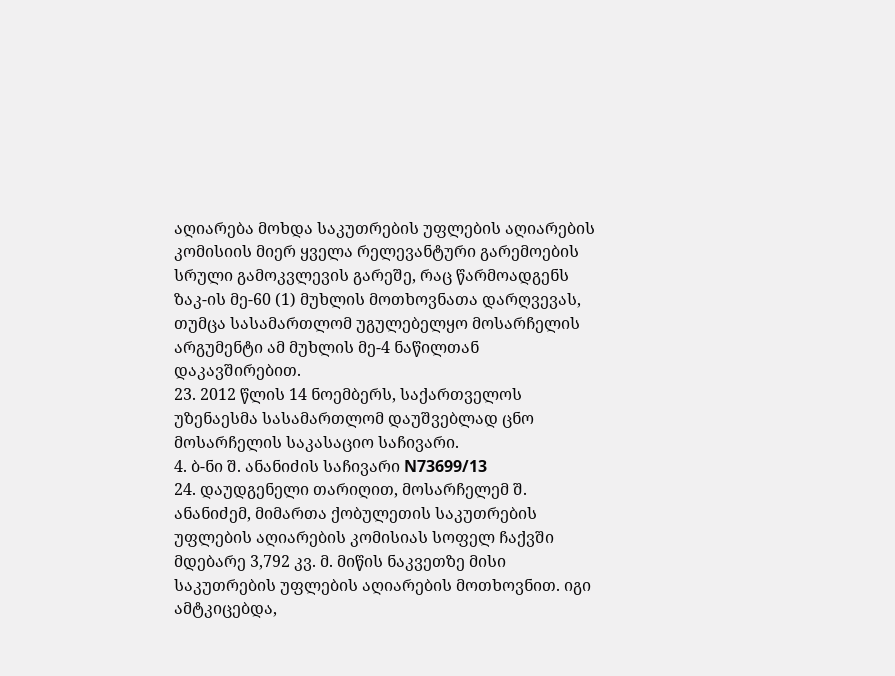აღიარება მოხდა საკუთრების უფლების აღიარების კომისიის მიერ ყველა რელევანტური გარემოების სრული გამოკვლევის გარეშე, რაც წარმოადგენს ზაკ-ის მე-60 (1) მუხლის მოთხოვნათა დარღვევას, თუმცა სასამართლომ უგულებელყო მოსარჩელის არგუმენტი ამ მუხლის მე-4 ნაწილთან დაკავშირებით.
23. 2012 წლის 14 ნოემბერს, საქართველოს უზენაესმა სასამართლომ დაუშვებლად ცნო მოსარჩელის საკასაციო საჩივარი.
4. ბ-ნი შ. ანანიძის საჩივარი N73699/13
24. დაუდგენელი თარიღით, მოსარჩელემ შ. ანანიძემ, მიმართა ქობულეთის საკუთრების უფლების აღიარების კომისიას სოფელ ჩაქვში მდებარე 3,792 კვ. მ. მიწის ნაკვეთზე მისი საკუთრების უფლების აღიარების მოთხოვნით. იგი ამტკიცებდა,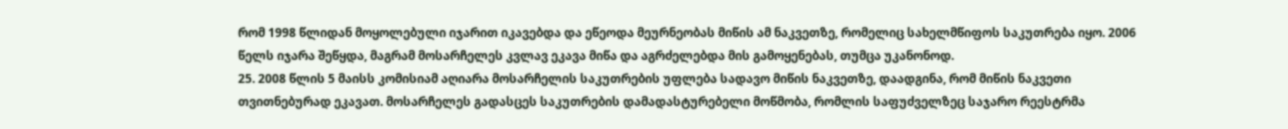რომ 1998 წლიდან მოყოლებული იჯარით იკავებდა და ეწეოდა მეურნეობას მიწის ამ ნაკვეთზე, რომელიც სახელმწიფოს საკუთრება იყო. 2006 წელს იჯარა შეწყდა, მაგრამ მოსარჩელეს კვლავ ეკავა მიწა და აგრძელებდა მის გამოყენებას, თუმცა უკანონოდ.
25. 2008 წლის 5 მაისს კომისიამ აღიარა მოსარჩელის საკუთრების უფლება სადავო მიწის ნაკვეთზე, დაადგინა, რომ მიწის ნაკვეთი თვითნებურად ეკავათ. მოსარჩელეს გადასცეს საკუთრების დამადასტურებელი მოწმობა, რომლის საფუძველზეც საჯარო რეესტრმა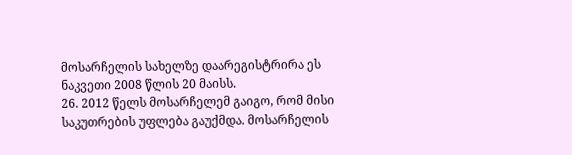მოსარჩელის სახელზე დაარეგისტრირა ეს ნაკვეთი 2008 წლის 20 მაისს.
26. 2012 წელს მოსარჩელემ გაიგო, რომ მისი საკუთრების უფლება გაუქმდა. მოსარჩელის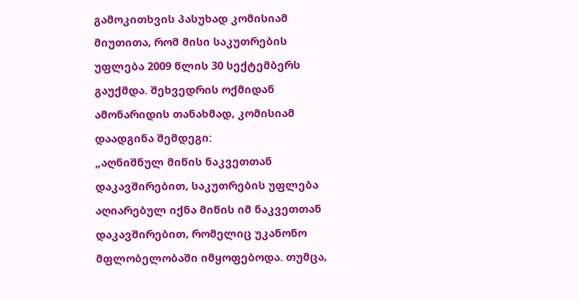გამოკითხვის პასუხად კომისიამ მიუთითა, რომ მისი საკუთრების უფლება 2009 წლის 30 სექტემბერს გაუქმდა. შეხვედრის ოქმიდან ამონარიდის თანახმად, კომისიამ დაადგინა შემდეგი:
„აღნიშნულ მიწის ნაკვეთთან დაკავშირებით, საკუთრების უფლება აღიარებულ იქნა მიწის იმ ნაკვეთთან დაკავშირებით, რომელიც უკანონო მფლობელობაში იმყოფებოდა. თუმცა,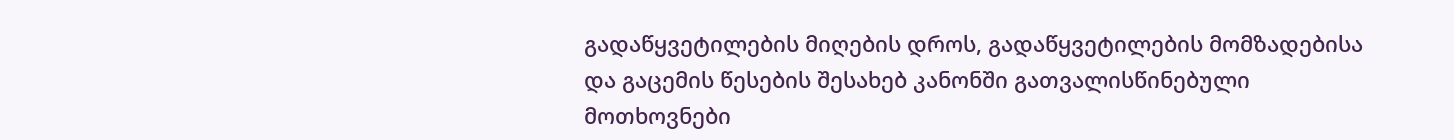გადაწყვეტილების მიღების დროს, გადაწყვეტილების მომზადებისა და გაცემის წესების შესახებ კანონში გათვალისწინებული მოთხოვნები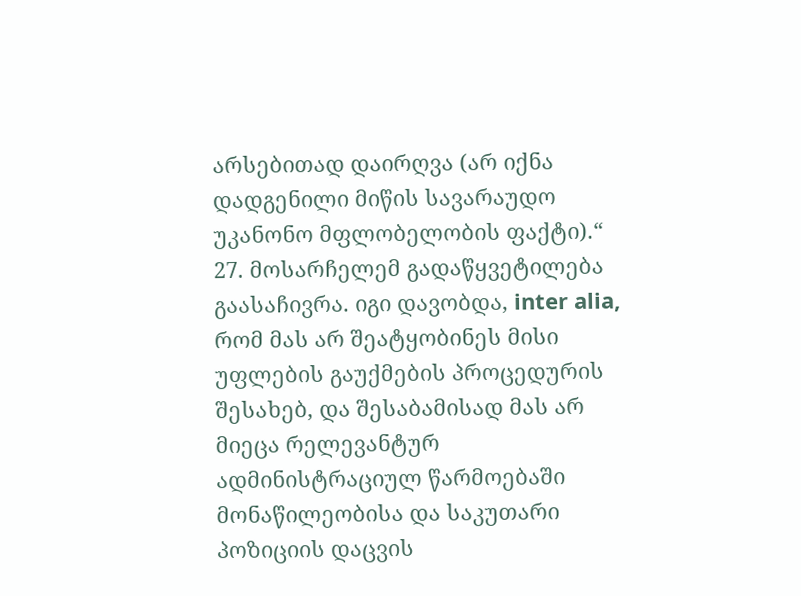არსებითად დაირღვა (არ იქნა დადგენილი მიწის სავარაუდო უკანონო მფლობელობის ფაქტი).“
27. მოსარჩელემ გადაწყვეტილება გაასაჩივრა. იგი დავობდა, inter alia, რომ მას არ შეატყობინეს მისი უფლების გაუქმების პროცედურის შესახებ, და შესაბამისად მას არ მიეცა რელევანტურ ადმინისტრაციულ წარმოებაში მონაწილეობისა და საკუთარი პოზიციის დაცვის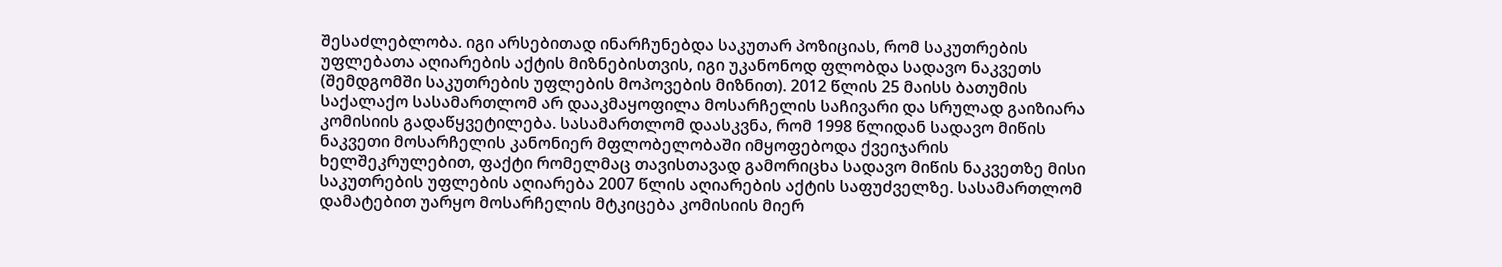შესაძლებლობა. იგი არსებითად ინარჩუნებდა საკუთარ პოზიციას, რომ საკუთრების უფლებათა აღიარების აქტის მიზნებისთვის, იგი უკანონოდ ფლობდა სადავო ნაკვეთს (შემდგომში საკუთრების უფლების მოპოვების მიზნით). 2012 წლის 25 მაისს ბათუმის საქალაქო სასამართლომ არ დააკმაყოფილა მოსარჩელის საჩივარი და სრულად გაიზიარა კომისიის გადაწყვეტილება. სასამართლომ დაასკვნა, რომ 1998 წლიდან სადავო მიწის ნაკვეთი მოსარჩელის კანონიერ მფლობელობაში იმყოფებოდა ქვეიჯარის ხელშეკრულებით, ფაქტი რომელმაც თავისთავად გამორიცხა სადავო მიწის ნაკვეთზე მისი საკუთრების უფლების აღიარება 2007 წლის აღიარების აქტის საფუძველზე. სასამართლომ დამატებით უარყო მოსარჩელის მტკიცება კომისიის მიერ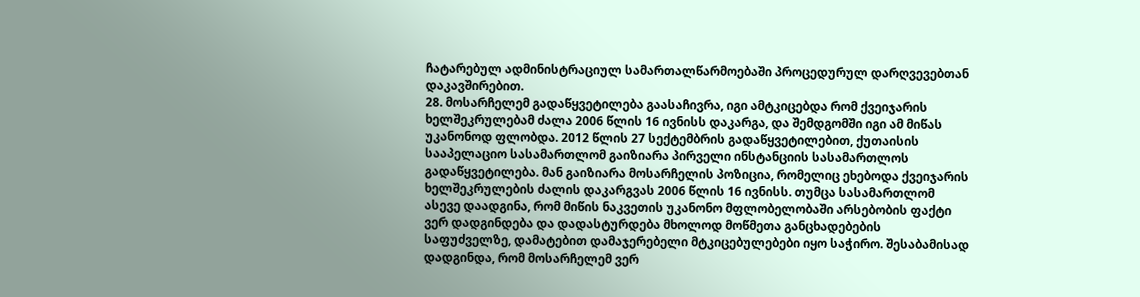ჩატარებულ ადმინისტრაციულ სამართალწარმოებაში პროცედურულ დარღვევებთან დაკავშირებით.
28. მოსარჩელემ გადაწყვეტილება გაასაჩივრა, იგი ამტკიცებდა რომ ქვეიჯარის ხელშეკრულებამ ძალა 2006 წლის 16 ივნისს დაკარგა, და შემდგომში იგი ამ მიწას უკანონოდ ფლობდა. 2012 წლის 27 სექტემბრის გადაწყვეტილებით, ქუთაისის სააპელაციო სასამართლომ გაიზიარა პირველი ინსტანციის სასამართლოს გადაწყვეტილება. მან გაიზიარა მოსარჩელის პოზიცია, რომელიც ეხებოდა ქვეიჯარის ხელშეკრულების ძალის დაკარგვას 2006 წლის 16 ივნისს. თუმცა სასამართლომ ასევე დაადგინა, რომ მიწის ნაკვეთის უკანონო მფლობელობაში არსებობის ფაქტი ვერ დადგინდება და დადასტურდება მხოლოდ მოწმეთა განცხადებების საფუძველზე, დამატებით დამაჯერებელი მტკიცებულებები იყო საჭირო. შესაბამისად დადგინდა, რომ მოსარჩელემ ვერ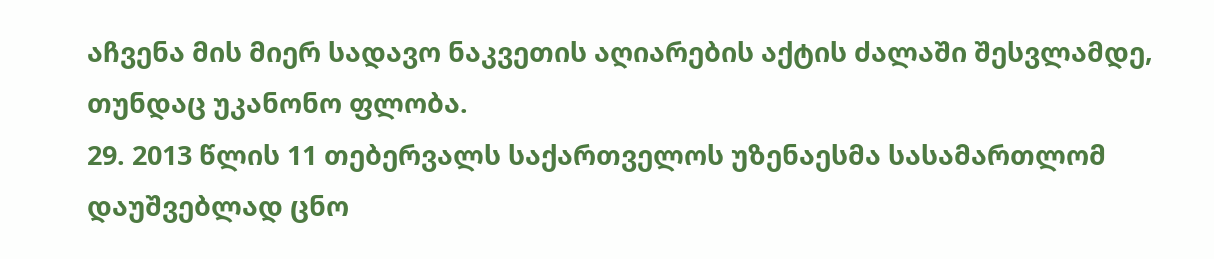აჩვენა მის მიერ სადავო ნაკვეთის აღიარების აქტის ძალაში შესვლამდე, თუნდაც უკანონო ფლობა.
29. 2013 წლის 11 თებერვალს საქართველოს უზენაესმა სასამართლომ დაუშვებლად ცნო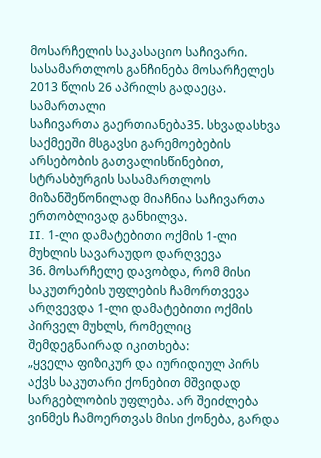მოსარჩელის საკასაციო საჩივარი. სასამართლოს განჩინება მოსარჩელეს 2013 წლის 26 აპრილს გადაეცა.
სამართალი
საჩივართა გაერთიანება35. სხვადასხვა საქმეეში მსგავსი გარემოებების არსებობის გათვალისწინებით, სტრასბურგის სასამართლოს მიზანშეწონილად მიაჩნია საჩივართა ერთობლივად განხილვა.
II. 1-ლი დამატებითი ოქმის 1-ლი მუხლის სავარაუდო დარღვევა
36. მოსარჩელე დავობდა, რომ მისი საკუთრების უფლების ჩამორთვევა არღვევდა 1-ლი დამატებითი ოქმის პირველ მუხლს, რომელიც შემდეგნაირად იკითხება:
„ყველა ფიზიკურ და იურიდიულ პირს აქვს საკუთარი ქონებით მშვიდად სარგებლობის უფლება. არ შეიძლება ვინმეს ჩამოერთვას მისი ქონება, გარდა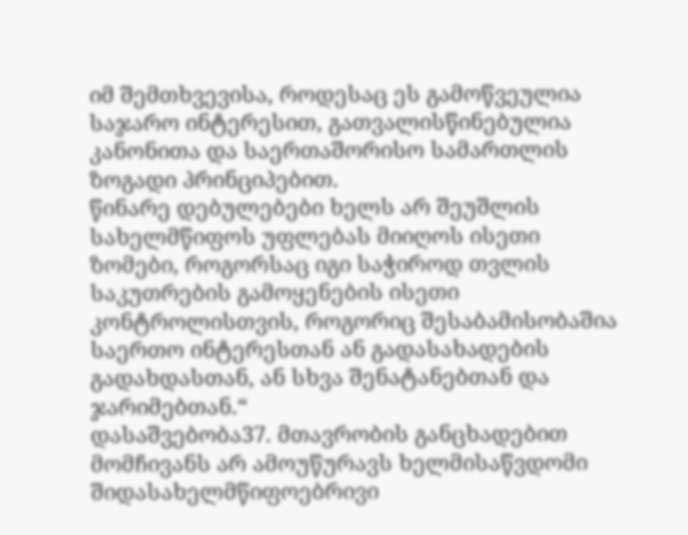იმ შემთხვევისა, როდესაც ეს გამოწვეულია საჯარო ინტერესით, გათვალისწინებულია კანონითა და საერთაშორისო სამართლის ზოგადი პრინციპებით.
წინარე დებულებები ხელს არ შეუშლის სახელმწიფოს უფლებას მიიღოს ისეთი ზომები, როგორსაც იგი საჭიროდ თვლის საკუთრების გამოყენების ისეთი კონტროლისთვის, როგორიც შესაბამისობაშია საერთო ინტერესთან ან გადასახადების გადახდასთან, ან სხვა შენატანებთან და ჯარიმებთან.“
დასაშვებობა37. მთავრობის განცხადებით მომჩივანს არ ამოუწურავს ხელმისაწვდომი შიდასახელმწიფოებრივი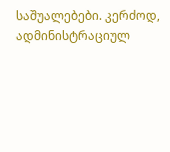საშუალებები. კერძოდ, ადმინისტრაციულ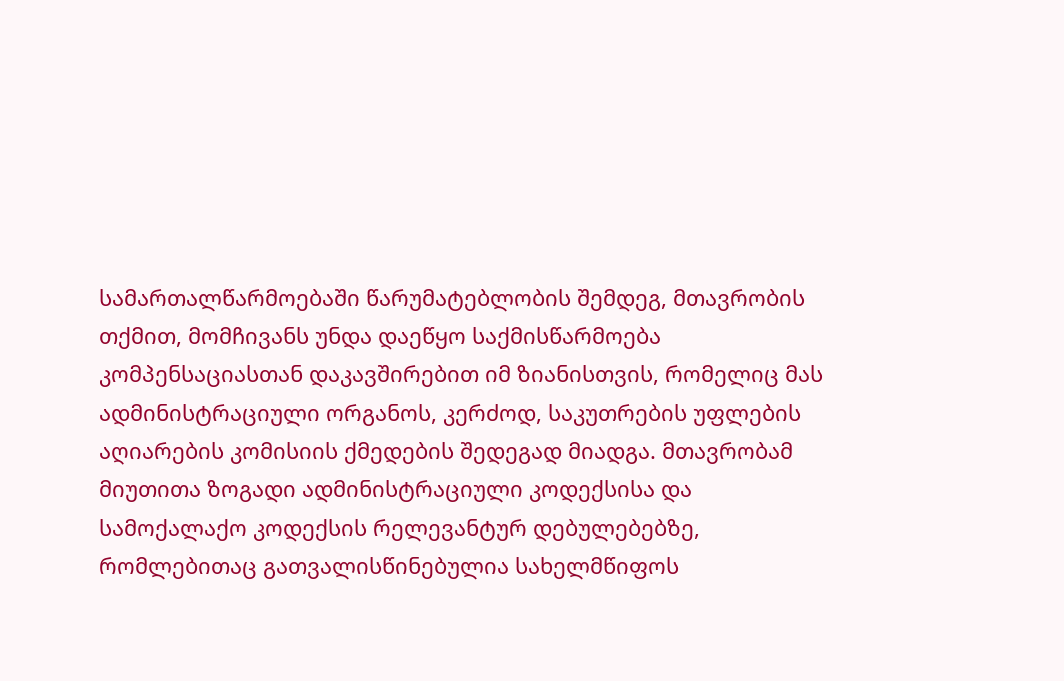სამართალწარმოებაში წარუმატებლობის შემდეგ, მთავრობის თქმით, მომჩივანს უნდა დაეწყო საქმისწარმოება კომპენსაციასთან დაკავშირებით იმ ზიანისთვის, რომელიც მას ადმინისტრაციული ორგანოს, კერძოდ, საკუთრების უფლების აღიარების კომისიის ქმედების შედეგად მიადგა. მთავრობამ მიუთითა ზოგადი ადმინისტრაციული კოდექსისა და სამოქალაქო კოდექსის რელევანტურ დებულებებზე, რომლებითაც გათვალისწინებულია სახელმწიფოს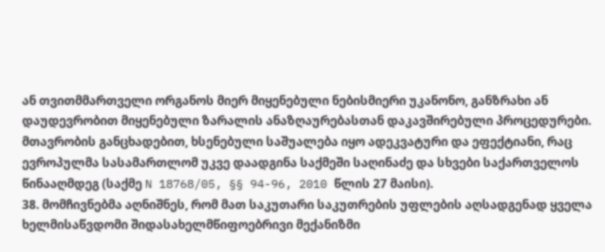ან თვითმმართველი ორგანოს მიერ მიყენებული ნებისმიერი უკანონო, განზრახი ან დაუდევრობით მიყენებული ზარალის ანაზღაურებასთან დაკავშირებული პროცედურები. მთავრობის განცხადებით, ხსენებული საშუალება იყო ადეკვატური და ეფექტიანი, რაც ევროპულმა სასამართლომ უკვე დაადგინა საქმეში საღინაძე და სხვები საქართველოს წინააღმდეგ (საქმე N 18768/05, §§ 94-96, 2010 წლის 27 მაისი).
38. მომჩივნებმა აღნიშნეს, რომ მათ საკუთარი საკუთრების უფლების აღსადგენად ყველა ხელმისაწვდომი შიდასახელმწიფოებრივი მექანიზმი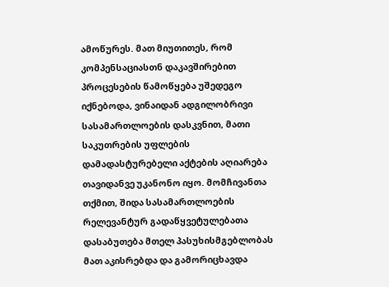ამოწურეს. მათ მიუთითეს, რომ კომპენსაციასთნ დაკავშირებით პროცესების წამოწყება უშედეგო იქნებოდა, ვინაიდან ადგილობრივი სასამართლოების დასკვნით, მათი საკუთრების უფლების დამადასტურებელი აქტების აღიარება თავიდანვე უკანონო იყო. მომჩივანთა თქმით, შიდა სასამართლოების რელევანტურ გადაწყვეტულებათა დასაბუთება მთელ პასუხისმგებლობას მათ აკისრებდა და გამორიცხავდა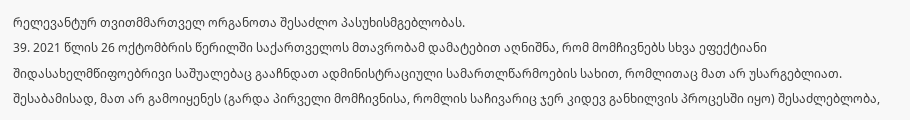რელევანტურ თვითმმართველ ორგანოთა შესაძლო პასუხისმგებლობას.
39. 2021 წლის 26 ოქტომბრის წერილში საქართველოს მთავრობამ დამატებით აღნიშნა, რომ მომჩივნებს სხვა ეფექტიანი შიდასახელმწიფოებრივი საშუალებაც გააჩნდათ ადმინისტრაციული სამართლწარმოების სახით, რომლითაც მათ არ უსარგებლიათ. შესაბამისად, მათ არ გამოიყენეს (გარდა პირველი მომჩივნისა, რომლის საჩივარიც ჯერ კიდევ განხილვის პროცესში იყო) შესაძლებლობა,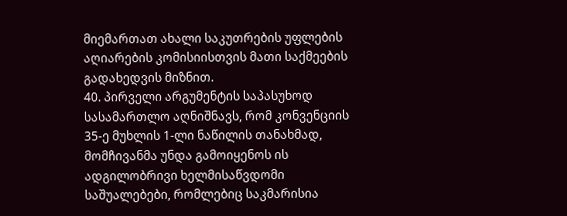მიემართათ ახალი საკუთრების უფლების აღიარების კომისიისთვის მათი საქმეების გადახედვის მიზნით.
40. პირველი არგუმენტის საპასუხოდ სასამართლო აღნიშნავს, რომ კონვენციის 35-ე მუხლის 1-ლი ნაწილის თანახმად, მომჩივანმა უნდა გამოიყენოს ის ადგილობრივი ხელმისაწვდომი საშუალებები, რომლებიც საკმარისია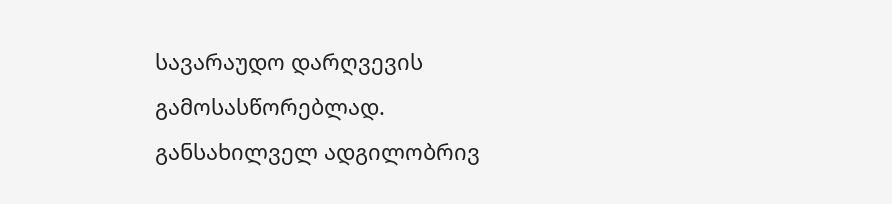სავარაუდო დარღვევის გამოსასწორებლად. განსახილველ ადგილობრივ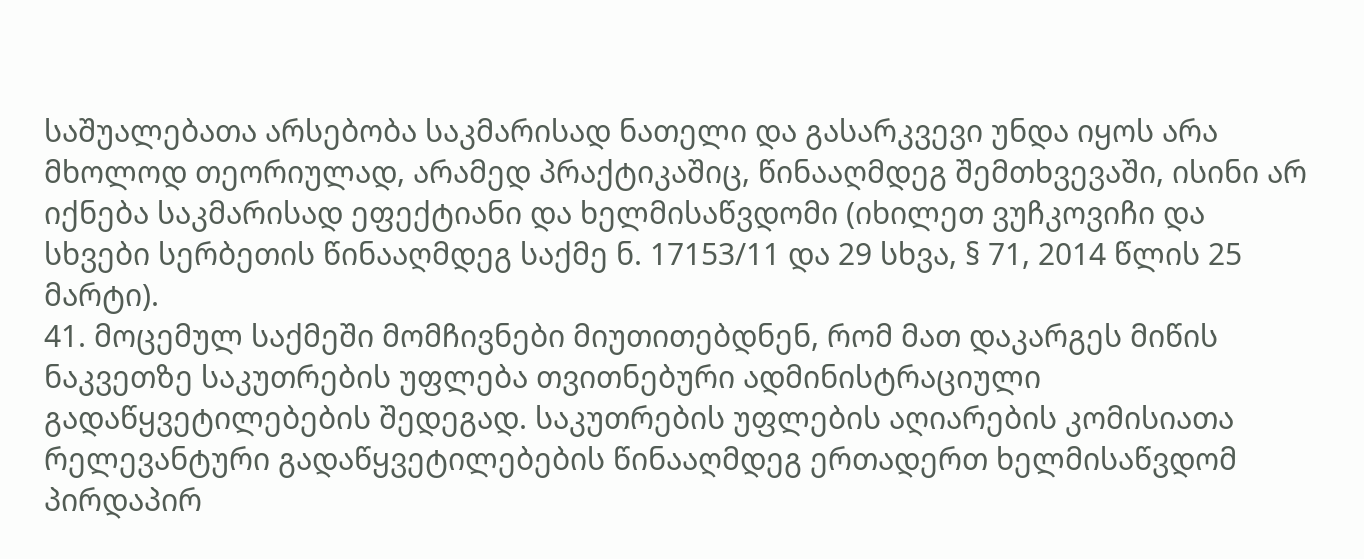საშუალებათა არსებობა საკმარისად ნათელი და გასარკვევი უნდა იყოს არა მხოლოდ თეორიულად, არამედ პრაქტიკაშიც, წინააღმდეგ შემთხვევაში, ისინი არ იქნება საკმარისად ეფექტიანი და ხელმისაწვდომი (იხილეთ ვუჩკოვიჩი და სხვები სერბეთის წინააღმდეგ საქმე ნ. 17153/11 და 29 სხვა, § 71, 2014 წლის 25 მარტი).
41. მოცემულ საქმეში მომჩივნები მიუთითებდნენ, რომ მათ დაკარგეს მიწის ნაკვეთზე საკუთრების უფლება თვითნებური ადმინისტრაციული გადაწყვეტილებების შედეგად. საკუთრების უფლების აღიარების კომისიათა რელევანტური გადაწყვეტილებების წინააღმდეგ ერთადერთ ხელმისაწვდომ პირდაპირ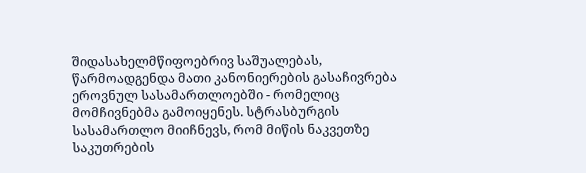შიდასახელმწიფოებრივ საშუალებას, წარმოადგენდა მათი კანონიერების გასაჩივრება ეროვნულ სასამართლოებში - რომელიც მომჩივნებმა გამოიყენეს. სტრასბურგის სასამართლო მიიჩნევს, რომ მიწის ნაკვეთზე საკუთრების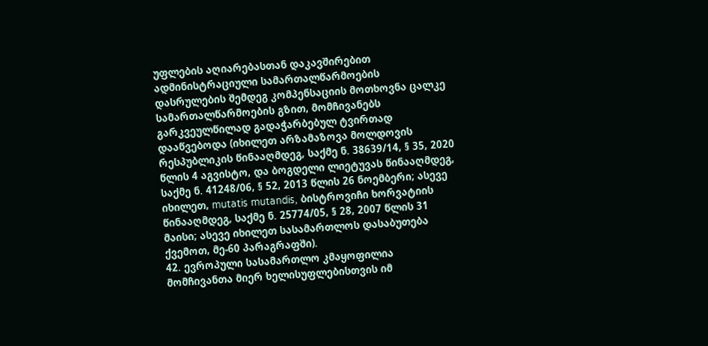უფლების აღიარებასთან დაკავშირებით ადმინისტრაციული სამართალწარმოების დასრულების შემდეგ კომპენსაციის მოთხოვნა ცალკე სამართალწარმოების გზით, მომჩივანებს გარკვეულწილად გადაჭარბებულ ტვირთად დააწვებოდა (იხილეთ არზამაზოვა მოლდოვის რესპუბლიკის წინააღმდეგ, საქმე ნ. 38639/14, § 35, 2020 წლის 4 აგვისტო, და ბოგდელი ლიეტუვას წინააღმდეგ, საქმე ნ. 41248/06, § 52, 2013 წლის 26 ნოემბერი; ასევე იხილეთ, mutatis mutandis, ბისტროვიჩი ხორვატიის წინააღმდეგ, საქმე ნ. 25774/05, § 28, 2007 წლის 31 მაისი; ასევე იხილეთ სასამართლოს დასაბუთება ქვემოთ, მე-60 პარაგრაფში).
42. ევროპული სასამართლო კმაყოფილია მომჩივანთა მიერ ხელისუფლებისთვის იმ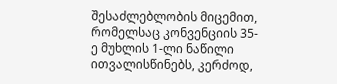შესაძლებლობის მიცემით, რომელსაც კონვენციის 35-ე მუხლის 1-ლი ნაწილი ითვალისწინებს, კერძოდ,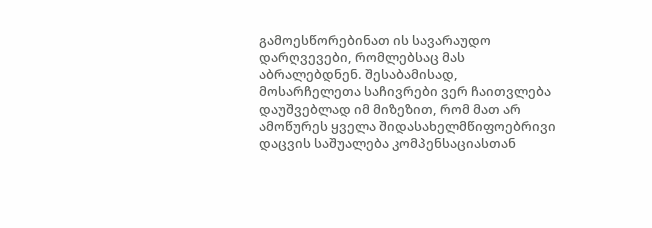გამოესწორებინათ ის სავარაუდო დარღვევები, რომლებსაც მას აბრალებდნენ. შესაბამისად, მოსარჩელეთა საჩივრები ვერ ჩაითვლება დაუშვებლად იმ მიზეზით, რომ მათ არ ამოწურეს ყველა შიდასახელმწიფოებრივი დაცვის საშუალება კომპენსაციასთან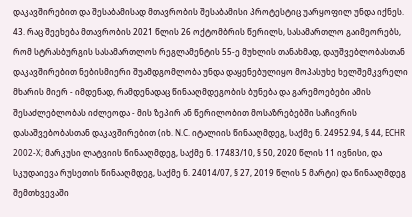დაკავშირებით და შესაბამისად მთავრობის შესაბამისი პროტესტიც უარყოფილ უნდა იქნეს.
43. რაც შეეხება მთავრობის 2021 წლის 26 ოქტომბრის წერილს, სასამართლო გაიმეორებს, რომ სტრასბურგის სასამართლოს რეგლამენტის 55-ე მუხლის თანახმად, დაუშვებლობასთან დაკავშირებით ნებისმიერი შუამდგომლობა უნდა დაყენებულიყო მოპასუხე ხელშემკვრელი მხარის მიერ - იმდენად, რამდენადაც წინააღმდეგობის ბუნება და გარემოებები ამის შესაძლებლობას იძლეოდა - მის ზეპირ ან წერილობით მოსაზრებებში საჩივრის დასაშვებობასთან დაკავშირებით (იხ. N.C. იტალიის წინააღმდეგ, საქმე ნ. 24952.94, § 44, ECHR 2002-X; მარკუსი ლატვიის წინააღმდეგ, საქმე ნ. 17483/10, § 50, 2020 წლის 11 ივნისი, და სკუდაიევა რუსეთის წინააღმდეგ, საქმე ნ. 24014/07, § 27, 2019 წლის 5 მარტი) და წინააღმდეგ შემთხვევაში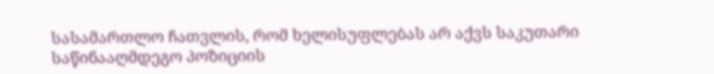სასამართლო ჩათვლის, რომ ხელისუფლებას არ აქვს საკუთარი საწინააღმდეგო პოზიციის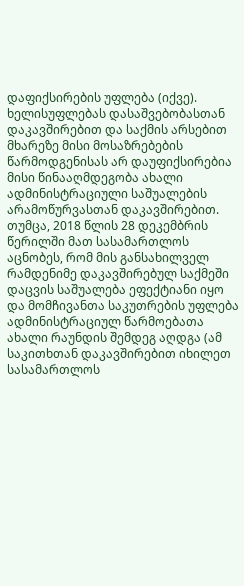დაფიქსირების უფლება (იქვე). ხელისუფლებას დასაშვებობასთან დაკავშირებით და საქმის არსებით მხარეზე მისი მოსაზრებების წარმოდგენისას არ დაუფიქსირებია მისი წინააღმდეგობა ახალი ადმინისტრაციული საშუალების არამოწურვასთან დაკავშირებით. თუმცა, 2018 წლის 28 დეკემბრის წერილში მათ სასამართლოს აცნობეს, რომ მის განსახილველ რამდენიმე დაკავშირებულ საქმეში დაცვის საშუალება ეფექტიანი იყო და მომჩივანთა საკუთრების უფლება ადმინისტრაციულ წარმოებათა ახალი რაუნდის შემდეგ აღდგა (ამ საკითხთან დაკავშირებით იხილეთ სასამართლოს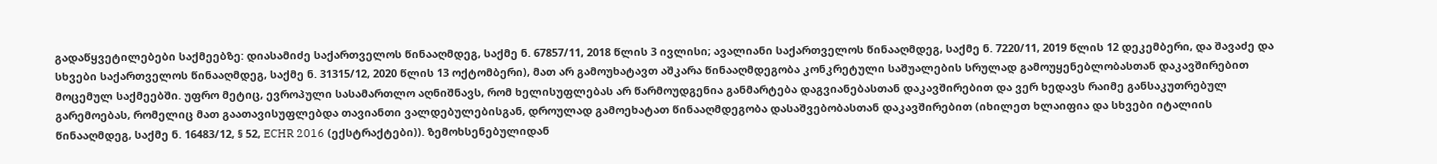გადაწყვეტილებები საქმეებზე: დიასამიძე საქართველოს წინააღმდეგ, საქმე ნ. 67857/11, 2018 წლის 3 ივლისი; ავალიანი საქართველოს წინააღმდეგ, საქმე ნ. 7220/11, 2019 წლის 12 დეკემბერი, და შავაძე და სხვები საქართველოს წინააღმდეგ, საქმე ნ. 31315/12, 2020 წლის 13 ოქტომბერი), მათ არ გამოუხატავთ აშკარა წინააღმდეგობა კონკრეტული საშუალების სრულად გამოუყენებლობასთან დაკავშირებით მოცემულ საქმეებში. უფრო მეტიც, ევროპული სასამართლო აღნიშნავს, რომ ხელისუფლებას არ წარმოუდგენია განმარტება დაგვიანებასთან დაკავშირებით და ვერ ხედავს რაიმე განსაკუთრებულ გარემოებას, რომელიც მათ გაათავისუფლებდა თავიანთი ვალდებულებისგან, დროულად გამოეხატათ წინააღმდეგობა დასაშვებობასთან დაკავშირებით (იხილეთ ხლაიფია და სხვები იტალიის წინააღმდეგ, საქმე ნ. 16483/12, § 52, ECHR 2016 (ექსტრაქტები)). ზემოხსენებულიდან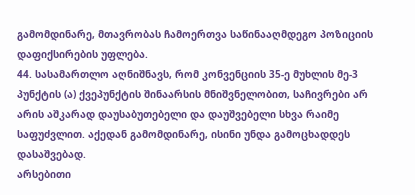გამომდინარე, მთავრობას ჩამოერთვა საწინააღმდეგო პოზიციის დაფიქსირების უფლება.
44. სასამართლო აღნიშნავს, რომ კონვენციის 35-ე მუხლის მე-3 პუნქტის (ა) ქვეპუნქტის შინაარსის მნიშვნელობით, საჩივრები არ არის აშკარად დაუსაბუთებელი და დაუშვებელი სხვა რაიმე საფუძვლით. აქედან გამომდინარე, ისინი უნდა გამოცხადდეს დასაშვებად.
არსებითი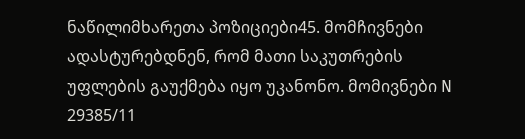ნაწილიმხარეთა პოზიციები45. მომჩივნები ადასტურებდნენ, რომ მათი საკუთრების უფლების გაუქმება იყო უკანონო. მომივნები N 29385/11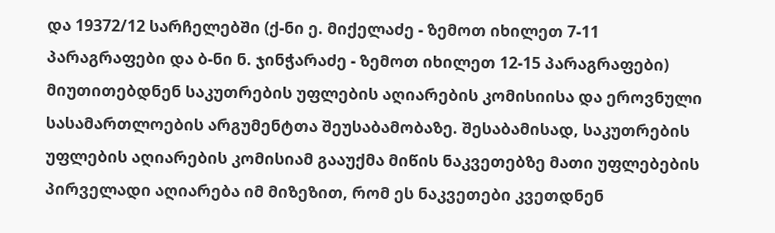და 19372/12 სარჩელებში (ქ-ნი ე. მიქელაძე - ზემოთ იხილეთ 7-11 პარაგრაფები და ბ-ნი ნ. ჯინჭარაძე - ზემოთ იხილეთ 12-15 პარაგრაფები) მიუთითებდნენ საკუთრების უფლების აღიარების კომისიისა და ეროვნული სასამართლოების არგუმენტთა შეუსაბამობაზე. შესაბამისად, საკუთრების უფლების აღიარების კომისიამ გააუქმა მიწის ნაკვეთებზე მათი უფლებების პირველადი აღიარება იმ მიზეზით, რომ ეს ნაკვეთები კვეთდნენ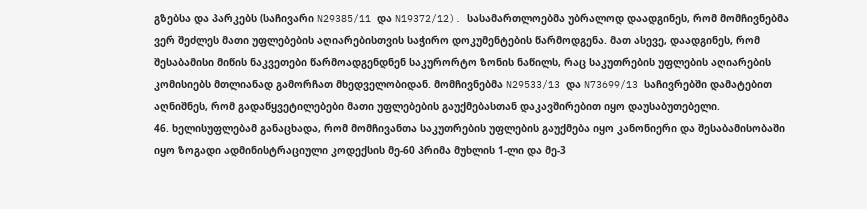გზებსა და პარკებს (საჩივარი N29385/11 და N19372/12). სასამართლოებმა უბრალოდ დაადგინეს, რომ მომჩივნებმა ვერ შეძლეს მათი უფლებების აღიარებისთვის საჭირო დოკუმენტების წარმოდგენა. მათ ასევე, დაადგინეს, რომ შესაბამისი მიწის ნაკვეთები წარმოადგენდნენ საკურორტო ზონის ნაწილს, რაც საკუთრების უფლების აღიარების კომისიებს მთლიანად გამორჩათ მხედველობიდან. მომჩივნებმა N29533/13 და N73699/13 საჩივრებში დამატებით აღნიშნეს, რომ გადაწყვეტილებები მათი უფლებების გაუქმებასთან დაკავშირებით იყო დაუსაბუთებელი.
46. ხელისუფლებამ განაცხადა, რომ მომჩივანთა საკუთრების უფლების გაუქმება იყო კანონიერი და შესაბამისობაში იყო ზოგადი ადმინისტრაციული კოდექსის მე-60 პრიმა მუხლის 1-ლი და მე-3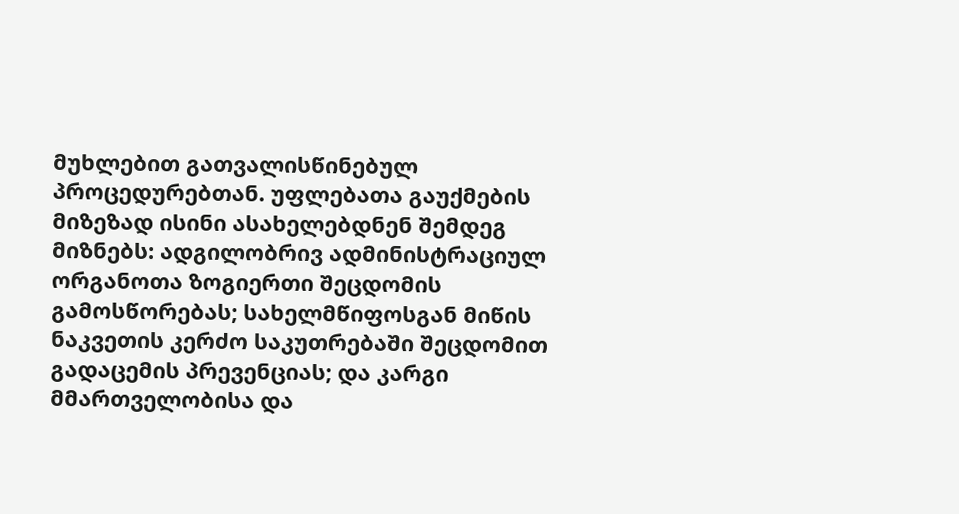მუხლებით გათვალისწინებულ პროცედურებთან. უფლებათა გაუქმების მიზეზად ისინი ასახელებდნენ შემდეგ მიზნებს: ადგილობრივ ადმინისტრაციულ ორგანოთა ზოგიერთი შეცდომის გამოსწორებას; სახელმწიფოსგან მიწის ნაკვეთის კერძო საკუთრებაში შეცდომით გადაცემის პრევენციას; და კარგი მმართველობისა და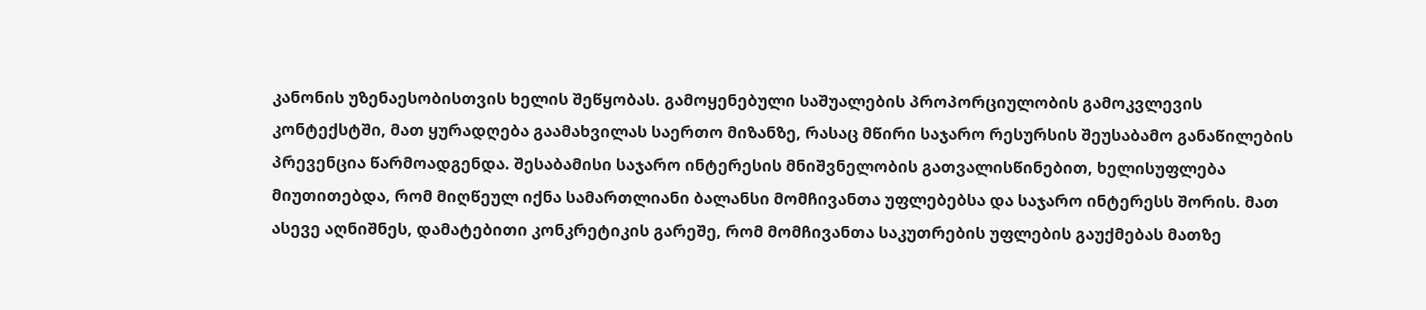კანონის უზენაესობისთვის ხელის შეწყობას. გამოყენებული საშუალების პროპორციულობის გამოკვლევის კონტექსტში, მათ ყურადღება გაამახვილას საერთო მიზანზე, რასაც მწირი საჯარო რესურსის შეუსაბამო განაწილების პრევენცია წარმოადგენდა. შესაბამისი საჯარო ინტერესის მნიშვნელობის გათვალისწინებით, ხელისუფლება მიუთითებდა, რომ მიღწეულ იქნა სამართლიანი ბალანსი მომჩივანთა უფლებებსა და საჯარო ინტერესს შორის. მათ ასევე აღნიშნეს, დამატებითი კონკრეტიკის გარეშე, რომ მომჩივანთა საკუთრების უფლების გაუქმებას მათზე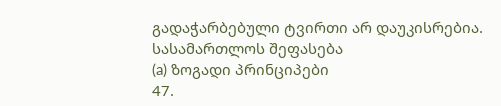გადაჭარბებული ტვირთი არ დაუკისრებია.
სასამართლოს შეფასება
(a) ზოგადი პრინციპები
47.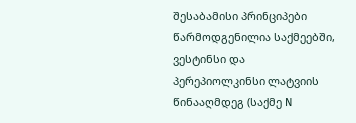შესაბამისი პრინციპები წარმოდგენილია საქმეებში, ვესტინსი და პერეპიოლკინსი ლატვიის წინააღმდეგ (საქმე N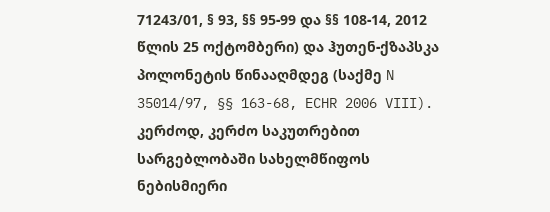71243/01, § 93, §§ 95-99 და §§ 108-14, 2012 წლის 25 ოქტომბერი) და ჰუთენ-ქზაპსკა პოლონეტის წინააღმდეგ (საქმე N 35014/97, §§ 163-68, ECHR 2006 VIII). კერძოდ, კერძო საკუთრებით სარგებლობაში სახელმწიფოს ნებისმიერი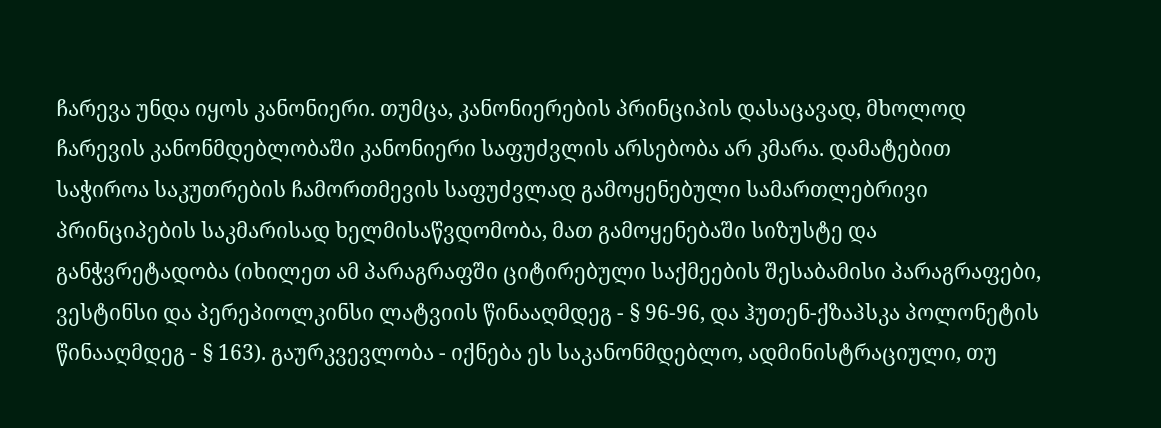ჩარევა უნდა იყოს კანონიერი. თუმცა, კანონიერების პრინციპის დასაცავად, მხოლოდ ჩარევის კანონმდებლობაში კანონიერი საფუძვლის არსებობა არ კმარა. დამატებით საჭიროა საკუთრების ჩამორთმევის საფუძვლად გამოყენებული სამართლებრივი პრინციპების საკმარისად ხელმისაწვდომობა, მათ გამოყენებაში სიზუსტე და განჭვრეტადობა (იხილეთ ამ პარაგრაფში ციტირებული საქმეების შესაბამისი პარაგრაფები, ვესტინსი და პერეპიოლკინსი ლატვიის წინააღმდეგ - § 96-96, და ჰუთენ-ქზაპსკა პოლონეტის წინააღმდეგ - § 163). გაურკვევლობა - იქნება ეს საკანონმდებლო, ადმინისტრაციული, თუ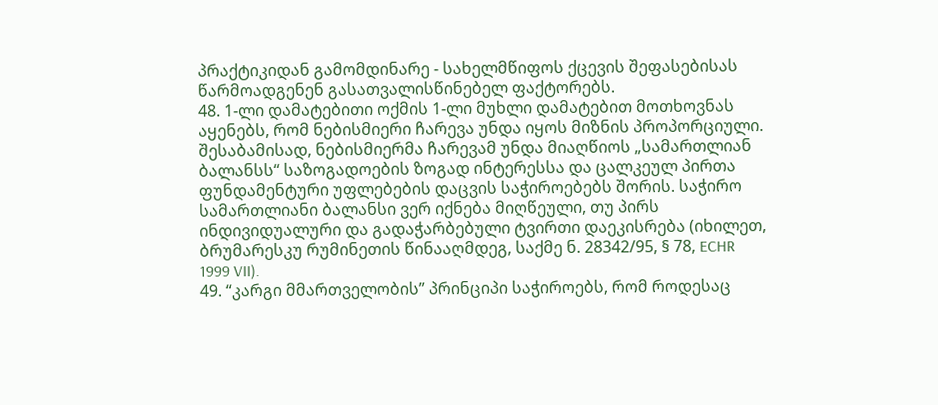პრაქტიკიდან გამომდინარე - სახელმწიფოს ქცევის შეფასებისას წარმოადგენენ გასათვალისწინებელ ფაქტორებს.
48. 1-ლი დამატებითი ოქმის 1-ლი მუხლი დამატებით მოთხოვნას აყენებს, რომ ნებისმიერი ჩარევა უნდა იყოს მიზნის პროპორციული. შესაბამისად, ნებისმიერმა ჩარევამ უნდა მიაღწიოს „სამართლიან ბალანსს“ საზოგადოების ზოგად ინტერესსა და ცალკეულ პირთა ფუნდამენტური უფლებების დაცვის საჭიროებებს შორის. საჭირო სამართლიანი ბალანსი ვერ იქნება მიღწეული, თუ პირს ინდივიდუალური და გადაჭარბებული ტვირთი დაეკისრება (იხილეთ, ბრუმარესკუ რუმინეთის წინააღმდეგ, საქმე ნ. 28342/95, § 78, ECHR 1999 VII).
49. “კარგი მმართველობის” პრინციპი საჭიროებს, რომ როდესაც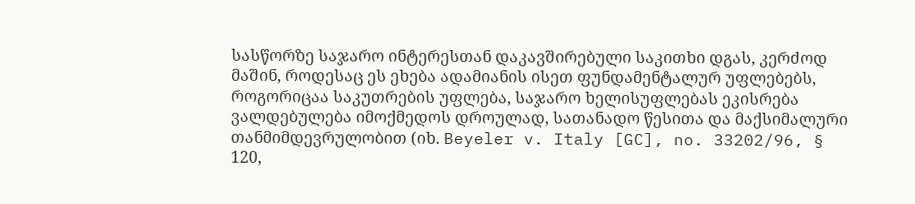სასწორზე საჯარო ინტერესთან დაკავშირებული საკითხი დგას, კერძოდ მაშინ, როდესაც ეს ეხება ადამიანის ისეთ ფუნდამენტალურ უფლებებს, როგორიცაა საკუთრების უფლება, საჯარო ხელისუფლებას ეკისრება ვალდებულება იმოქმედოს დროულად, სათანადო წესითა და მაქსიმალური თანმიმდევრულობით (იხ. Beyeler v. Italy [GC], no. 33202/96, § 120,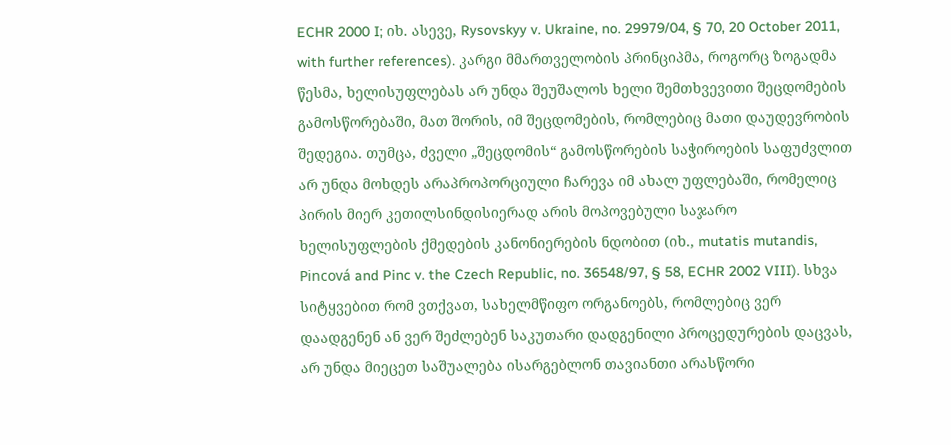ECHR 2000 I; იხ. ასევე, Rysovskyy v. Ukraine, no. 29979/04, § 70, 20 October 2011, with further references). კარგი მმართველობის პრინციპმა, როგორც ზოგადმა წესმა, ხელისუფლებას არ უნდა შეუშალოს ხელი შემთხვევითი შეცდომების გამოსწორებაში, მათ შორის, იმ შეცდომების, რომლებიც მათი დაუდევრობის შედეგია. თუმცა, ძველი „შეცდომის“ გამოსწორების საჭიროების საფუძვლით არ უნდა მოხდეს არაპროპორციული ჩარევა იმ ახალ უფლებაში, რომელიც პირის მიერ კეთილსინდისიერად არის მოპოვებული საჯარო ხელისუფლების ქმედების კანონიერების ნდობით (იხ., mutatis mutandis, Pincová and Pinc v. the Czech Republic, no. 36548/97, § 58, ECHR 2002 VIII). სხვა სიტყვებით რომ ვთქვათ, სახელმწიფო ორგანოებს, რომლებიც ვერ დაადგენენ ან ვერ შეძლებენ საკუთარი დადგენილი პროცედურების დაცვას, არ უნდა მიეცეთ საშუალება ისარგებლონ თავიანთი არასწორი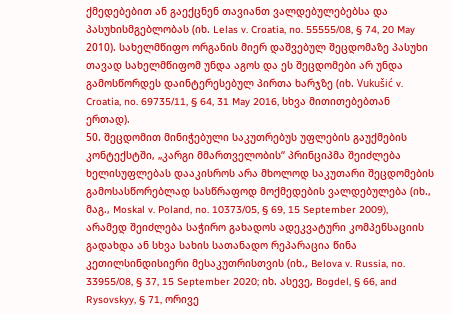ქმედებებით ან გაექცნენ თავიანთ ვალდებულებებსა და პასუხისმგებლობას (იხ. Lelas v. Croatia, no. 55555/08, § 74, 20 May 2010). სახელმწიფო ორგანის მიერ დაშვებულ შეცდომაზე პასუხი თავად სახელმწიფომ უნდა აგოს და ეს შეცდომები არ უნდა გამოსწორდეს დაინტერესებულ პირთა ხარჯზე (იხ. Vukušić v. Croatia, no. 69735/11, § 64, 31 May 2016, სხვა მითითებებთან ერთად).
50. შეცდომით მინიჭებული საკუთრებუს უფლების გაუქმების კონტექსტში, „კარგი მმართველობის“ პრინციპმა შეიძლება ხელისუფლებას დააკისროს არა მხოლოდ საკუთარი შეცდომების გამოსასწორებლად სასწრაფოდ მოქმედების ვალდებულება (იხ., მაგ., Moskal v. Poland, no. 10373/05, § 69, 15 September 2009), არამედ შეიძლება საჭირო გახადოს ადეკვატური კომპენსაციის გადახდა ან სხვა სახის სათანადო რეპარაცია წინა კეთილსინდისიერი მესაკუთრისთვის (იხ., Belova v. Russia, no. 33955/08, § 37, 15 September 2020; იხ. ასევე, Bogdel, § 66, and Rysovskyy, § 71, ორივე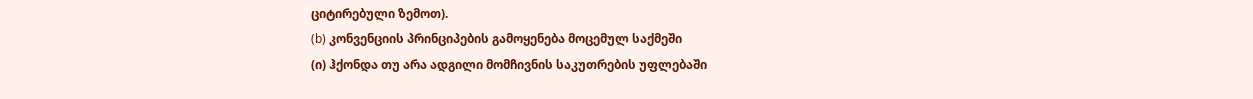ციტირებული ზემოთ).
(b) კონვენციის პრინციპების გამოყენება მოცემულ საქმეში
(ი) ჰქონდა თუ არა ადგილი მომჩივნის საკუთრების უფლებაში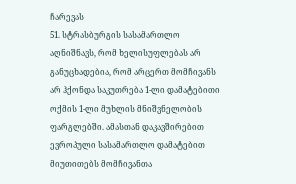ჩარევას
51. სტრასბურგის სასამართლო აღნიშნავს, რომ ხელისუფლებას არ განუცხადებია, რომ არცერთ მომჩივანს არ ჰქონდა საკუთრება 1-ლი დამატებითი ოქმის 1-ლი მუხლის მნიშვნელობის ფარგლებში. ამასთან დაკავშირებით ევროპული სასამართლო დამატებით მიუთითებს მომჩივანთა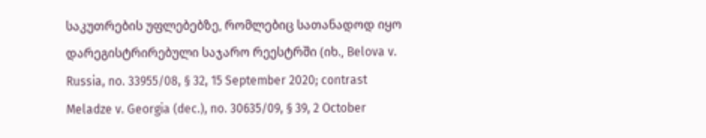საკუთრების უფლებებზე, რომლებიც სათანადოდ იყო დარეგისტრირებული საჯარო რეესტრში (იხ., Belova v. Russia, no. 33955/08, § 32, 15 September 2020; contrast Meladze v. Georgia (dec.), no. 30635/09, § 39, 2 October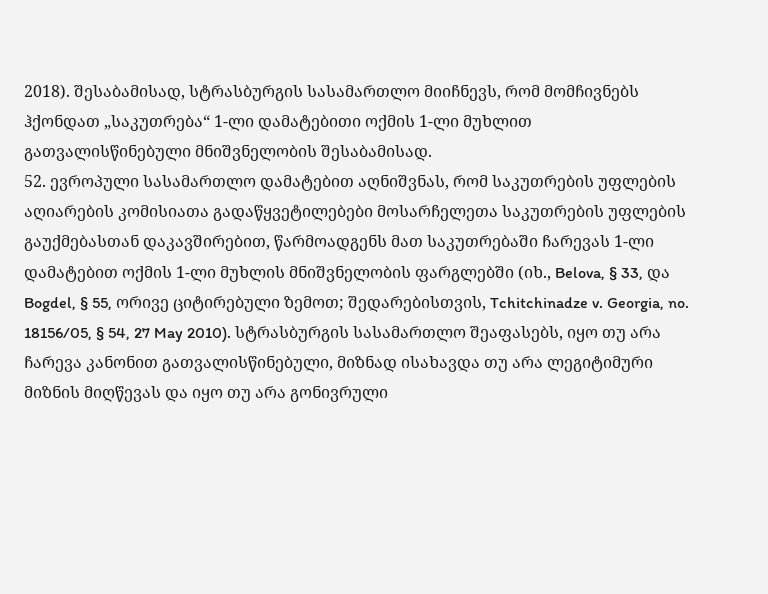2018). შესაბამისად, სტრასბურგის სასამართლო მიიჩნევს, რომ მომჩივნებს ჰქონდათ „საკუთრება“ 1-ლი დამატებითი ოქმის 1-ლი მუხლით გათვალისწინებული მნიშვნელობის შესაბამისად.
52. ევროპული სასამართლო დამატებით აღნიშვნას, რომ საკუთრების უფლების აღიარების კომისიათა გადაწყვეტილებები მოსარჩელეთა საკუთრების უფლების გაუქმებასთან დაკავშირებით, წარმოადგენს მათ საკუთრებაში ჩარევას 1-ლი დამატებით ოქმის 1-ლი მუხლის მნიშვნელობის ფარგლებში (იხ., Belova, § 33, და Bogdel, § 55, ორივე ციტირებული ზემოთ; შედარებისთვის, Tchitchinadze v. Georgia, no. 18156/05, § 54, 27 May 2010). სტრასბურგის სასამართლო შეაფასებს, იყო თუ არა ჩარევა კანონით გათვალისწინებული, მიზნად ისახავდა თუ არა ლეგიტიმური მიზნის მიღწევას და იყო თუ არა გონივრული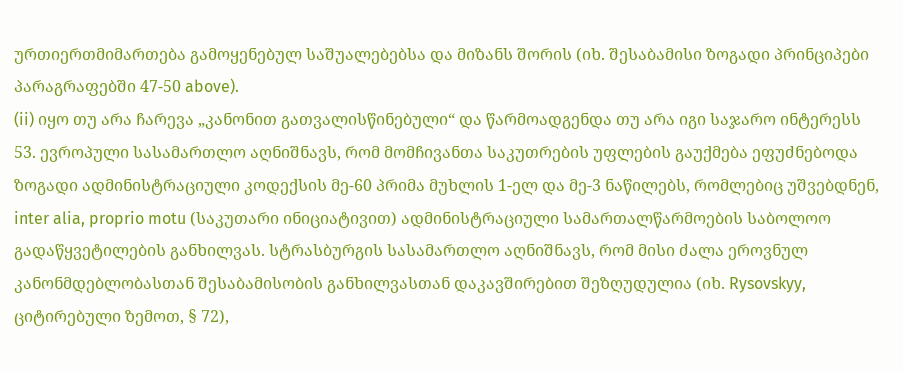ურთიერთმიმართება გამოყენებულ საშუალებებსა და მიზანს შორის (იხ. შესაბამისი ზოგადი პრინციპები პარაგრაფებში 47-50 above).
(ii) იყო თუ არა ჩარევა „კანონით გათვალისწინებული“ და წარმოადგენდა თუ არა იგი საჯარო ინტერესს
53. ევროპული სასამართლო აღნიშნავს, რომ მომჩივანთა საკუთრების უფლების გაუქმება ეფუძნებოდა ზოგადი ადმინისტრაციული კოდექსის მე-60 პრიმა მუხლის 1-ელ და მე-3 ნაწილებს, რომლებიც უშვებდნენ, inter alia, proprio motu (საკუთარი ინიციატივით) ადმინისტრაციული სამართალწარმოების საბოლოო გადაწყვეტილების განხილვას. სტრასბურგის სასამართლო აღნიშნავს, რომ მისი ძალა ეროვნულ კანონმდებლობასთან შესაბამისობის განხილვასთან დაკავშირებით შეზღუდულია (იხ. Rysovskyy, ციტირებული ზემოთ, § 72),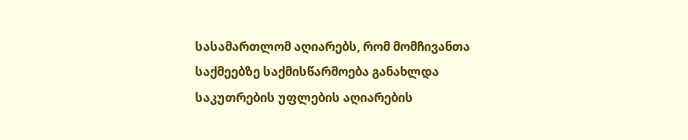სასამართლომ აღიარებს, რომ მომჩივანთა საქმეებზე საქმისწარმოება განახლდა საკუთრების უფლების აღიარების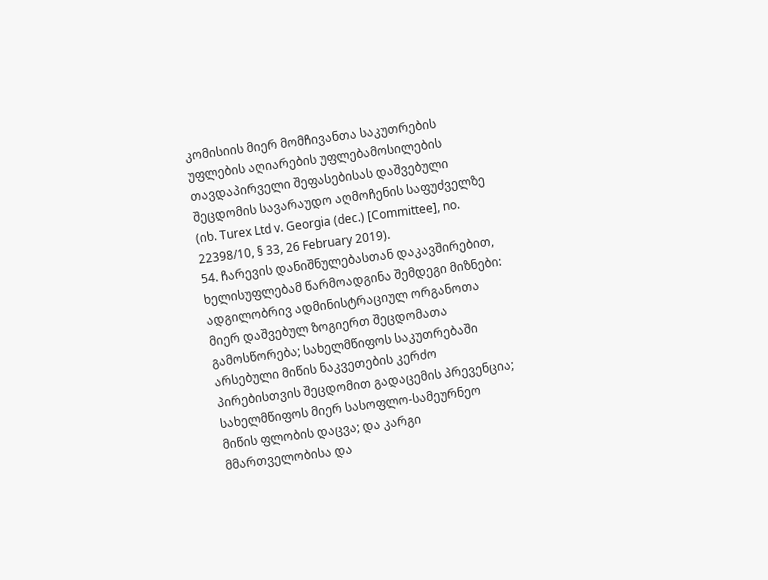კომისიის მიერ მომჩივანთა საკუთრების უფლების აღიარების უფლებამოსილების თავდაპირველი შეფასებისას დაშვებული შეცდომის სავარაუდო აღმოჩენის საფუძველზე (იხ. Turex Ltd v. Georgia (dec.) [Committee], no. 22398/10, § 33, 26 February 2019).
54. ჩარევის დანიშნულებასთან დაკავშირებით, ხელისუფლებამ წარმოადგინა შემდეგი მიზნები: ადგილობრივ ადმინისტრაციულ ორგანოთა მიერ დაშვებულ ზოგიერთ შეცდომათა გამოსწორება; სახელმწიფოს საკუთრებაში არსებული მიწის ნაკვეთების კერძო პირებისთვის შეცდომით გადაცემის პრევენცია; სახელმწიფოს მიერ სასოფლო-სამეურნეო მიწის ფლობის დაცვა; და კარგი მმართველობისა და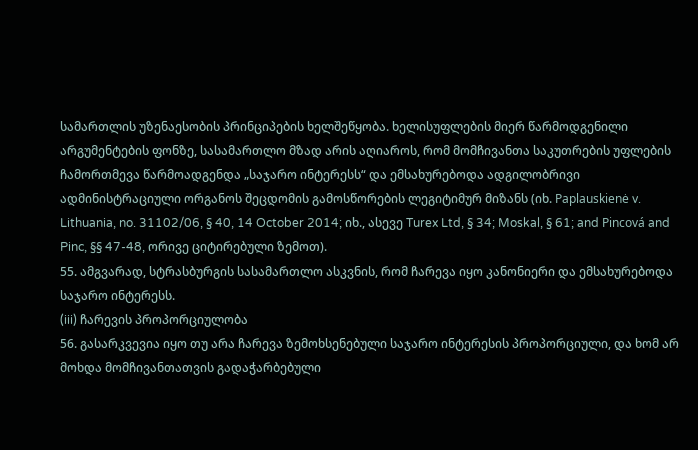სამართლის უზენაესობის პრინციპების ხელშეწყობა. ხელისუფლების მიერ წარმოდგენილი არგუმენტების ფონზე, სასამართლო მზად არის აღიაროს, რომ მომჩივანთა საკუთრების უფლების ჩამორთმევა წარმოადგენდა „საჯარო ინტერესს“ და ემსახურებოდა ადგილობრივი ადმინისტრაციული ორგანოს შეცდომის გამოსწორების ლეგიტიმურ მიზანს (იხ. Paplauskienė v. Lithuania, no. 31102/06, § 40, 14 October 2014; იხ., ასევე Turex Ltd, § 34; Moskal, § 61; and Pincová and Pinc, §§ 47-48, ორივე ციტირებული ზემოთ).
55. ამგვარად, სტრასბურგის სასამართლო ასკვნის, რომ ჩარევა იყო კანონიერი და ემსახურებოდა საჯარო ინტერესს.
(iii) ჩარევის პროპორციულობა
56. გასარკვევია იყო თუ არა ჩარევა ზემოხსენებული საჯარო ინტერესის პროპორციული, და ხომ არ მოხდა მომჩივანთათვის გადაჭარბებული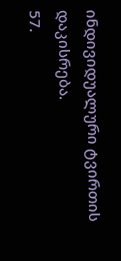ინდივიდუალური ტვირთის დაკისრება.
57.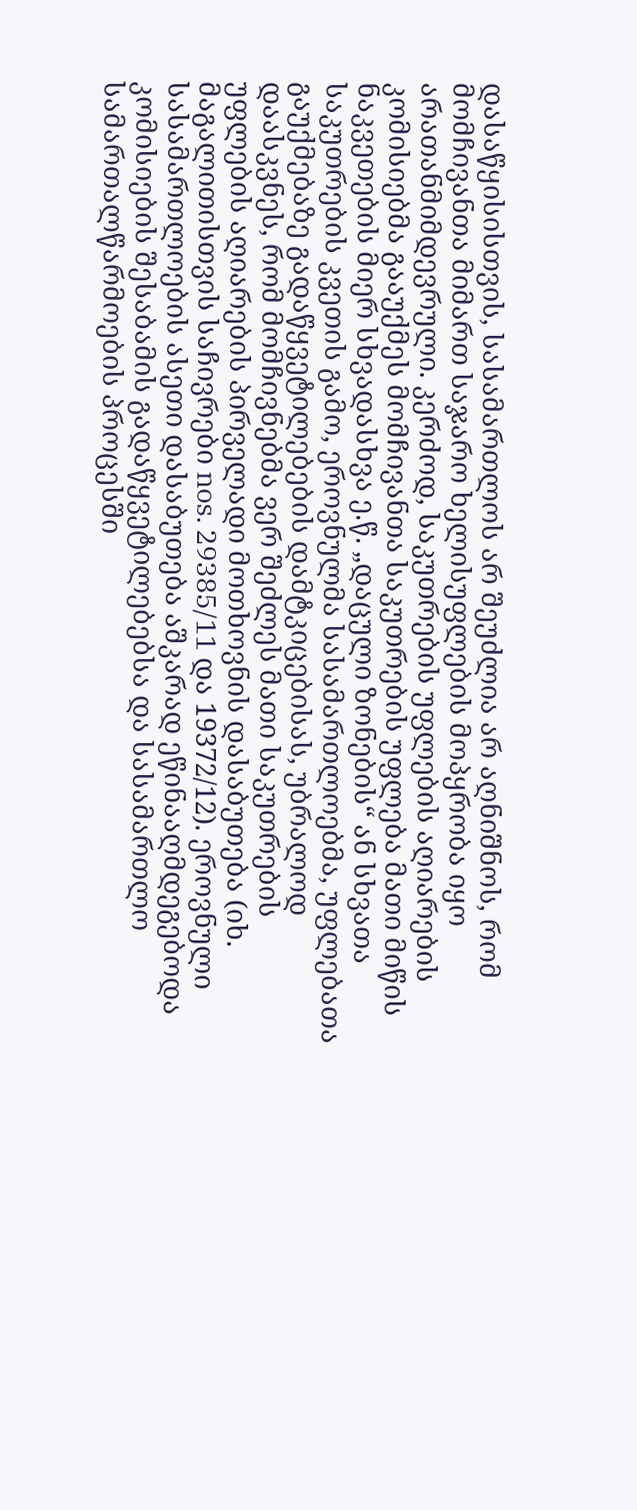დასაწყისისთვის, სასამართლოს არ შეუძლია არ აღნიშნოს, რომ მომჩივანთა მიმართ საჯარო ხელისუფლების მოპყრობა იყო არათანმიმდევრული. კერძოდ, საკუთრების უფლების აღიარების კომისიებმა გააუქმეს მომჩივანთა საკუთრების უფლება მათი მიწის ნაკვეთების მიერ სხვადასხვა ე.წ. „დაცული ზონების“ ან სხვათა საკუთრების კვეთის გამო, ეროვნულმა სასამართლოებმა, უფლებათა გაუქმებაზე გადაწყვეტილებების დამტკიცებისას, უბრალოდ დაასკვნეს, რომ მომჩივნებმა ვერ შეძლეს მათი საკუთრების უფლების აღიარების პირველადი მოთხოვნის დასაბუთება (იხ. მაგალითისთვის საჩივრები nos. 29385/11 და 19372/12). ეროვნული სასამართლოების ასეთი დასაბუთება აშკარად ეწინააღმდეგებოდა კომისიების შესაბამის გადაწყვეტილებებსა და სასამართლო სამართალწარმოების პროცესში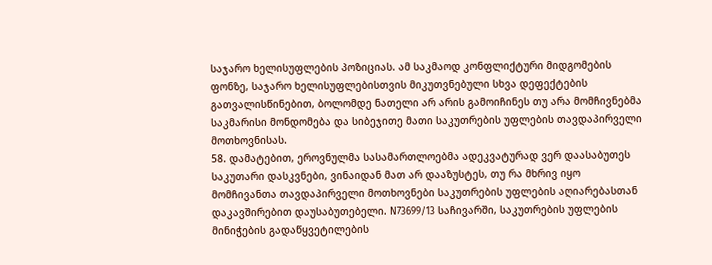საჯარო ხელისუფლების პოზიციას. ამ საკმაოდ კონფლიქტური მიდგომების ფონზე, საჯარო ხელისუფლებისთვის მიკუთვნებული სხვა დეფექტების გათვალისწინებით, ბოლომდე ნათელი არ არის გამოიჩინეს თუ არა მომჩივნებმა საკმარისი მონდომება და სიბეჯითე მათი საკუთრების უფლების თავდაპირველი მოთხოვნისას.
58. დამატებით, ეროვნულმა სასამართლოებმა ადეკვატურად ვერ დაასაბუთეს საკუთარი დასკვნები, ვინაიდან მათ არ დააზუსტეს, თუ რა მხრივ იყო მომჩივანთა თავდაპირველი მოთხოვნები საკუთრების უფლების აღიარებასთან დაკავშირებით დაუსაბუთებელი. N73699/13 საჩივარში, საკუთრების უფლების მინიჭების გადაწყვეტილების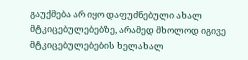გაუქმება არ იყო დაფუძნებული ახალ მტკიცებულებებზე, არამედ მხოლოდ იგივე მტკიცებულებების ხელახალ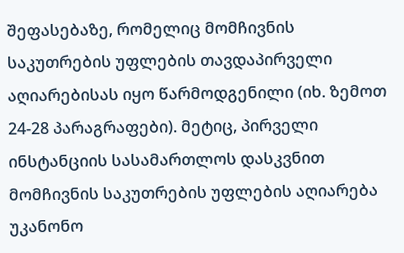შეფასებაზე, რომელიც მომჩივნის საკუთრების უფლების თავდაპირველი აღიარებისას იყო წარმოდგენილი (იხ. ზემოთ 24-28 პარაგრაფები). მეტიც, პირველი ინსტანციის სასამართლოს დასკვნით მომჩივნის საკუთრების უფლების აღიარება უკანონო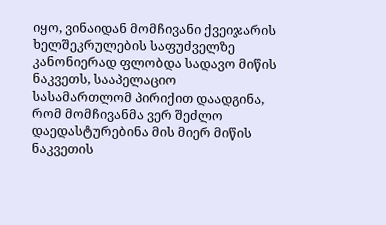იყო, ვინაიდან მომჩივანი ქვეიჯარის ხელშეკრულების საფუძველზე კანონიერად ფლობდა სადავო მიწის ნაკვეთს, სააპელაციო სასამართლომ პირიქით დაადგინა, რომ მომჩივანმა ვერ შეძლო დაედასტურებინა მის მიერ მიწის ნაკვეთის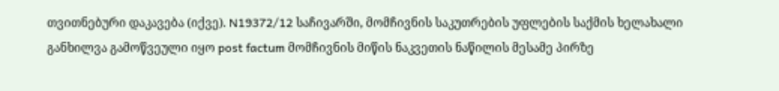თვითნებური დაკავება (იქვე). N19372/12 საჩივარში, მომჩივნის საკუთრების უფლების საქმის ხელახალი განხილვა გამოწვეული იყო post factum მომჩივნის მიწის ნაკვეთის ნაწილის მესამე პირზე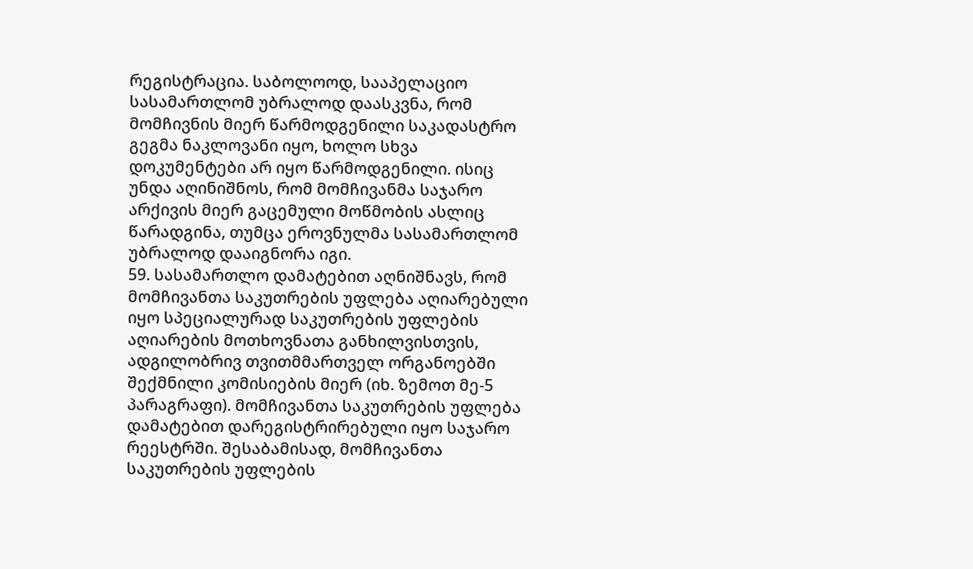რეგისტრაცია. საბოლოოდ, სააპელაციო სასამართლომ უბრალოდ დაასკვნა, რომ მომჩივნის მიერ წარმოდგენილი საკადასტრო გეგმა ნაკლოვანი იყო, ხოლო სხვა დოკუმენტები არ იყო წარმოდგენილი. ისიც უნდა აღინიშნოს, რომ მომჩივანმა საჯარო არქივის მიერ გაცემული მოწმობის ასლიც წარადგინა, თუმცა ეროვნულმა სასამართლომ უბრალოდ დააიგნორა იგი.
59. სასამართლო დამატებით აღნიშნავს, რომ მომჩივანთა საკუთრების უფლება აღიარებული იყო სპეციალურად საკუთრების უფლების აღიარების მოთხოვნათა განხილვისთვის, ადგილობრივ თვითმმართველ ორგანოებში შექმნილი კომისიების მიერ (იხ. ზემოთ მე-5 პარაგრაფი). მომჩივანთა საკუთრების უფლება დამატებით დარეგისტრირებული იყო საჯარო რეესტრში. შესაბამისად, მომჩივანთა საკუთრების უფლების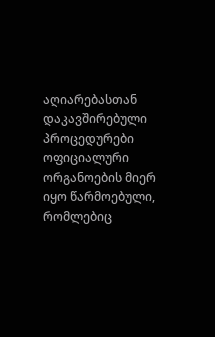აღიარებასთან დაკავშირებული პროცედურები ოფიციალური ორგანოების მიერ იყო წარმოებული, რომლებიც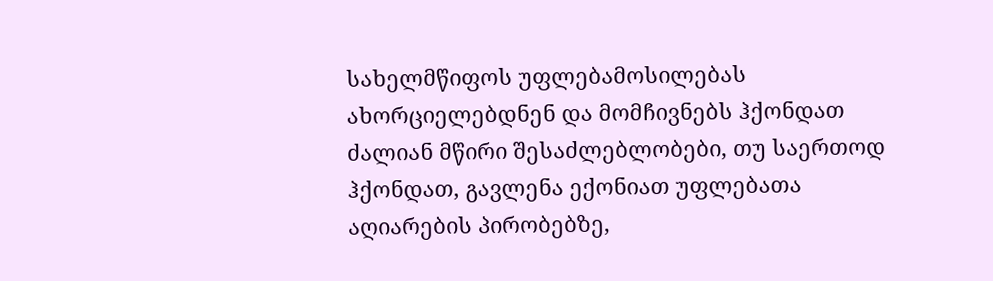სახელმწიფოს უფლებამოსილებას ახორციელებდნენ და მომჩივნებს ჰქონდათ ძალიან მწირი შესაძლებლობები, თუ საერთოდ ჰქონდათ, გავლენა ექონიათ უფლებათა აღიარების პირობებზე,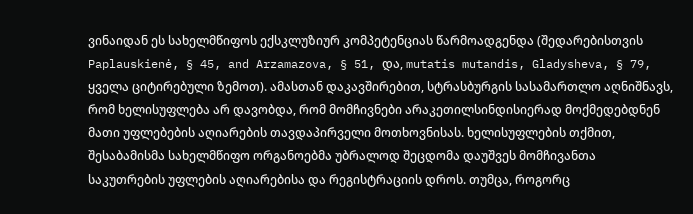ვინაიდან ეს სახელმწიფოს ექსკლუზიურ კომპეტენციას წარმოადგენდა (შედარებისთვის Paplauskienė, § 45, and Arzamazova, § 51, და, mutatis mutandis, Gladysheva, § 79, ყველა ციტირებული ზემოთ). ამასთან დაკავშირებით, სტრასბურგის სასამართლო აღნიშნავს, რომ ხელისუფლება არ დავობდა, რომ მომჩივნები არაკეთილსინდისიერად მოქმედებდნენ მათი უფლებების აღიარების თავდაპირველი მოთხოვნისას. ხელისუფლების თქმით, შესაბამისმა სახელმწიფო ორგანოებმა უბრალოდ შეცდომა დაუშვეს მომჩივანთა საკუთრების უფლების აღიარებისა და რეგისტრაციის დროს. თუმცა, როგორც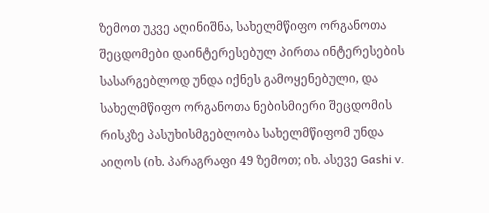ზემოთ უკვე აღინიშნა, სახელმწიფო ორგანოთა შეცდომები დაინტერესებულ პირთა ინტერესების სასარგებლოდ უნდა იქნეს გამოყენებული, და სახელმწიფო ორგანოთა ნებისმიერი შეცდომის რისკზე პასუხისმგებლობა სახელმწიფომ უნდა აიღოს (იხ. პარაგრაფი 49 ზემოთ; იხ. ასევე Gashi v.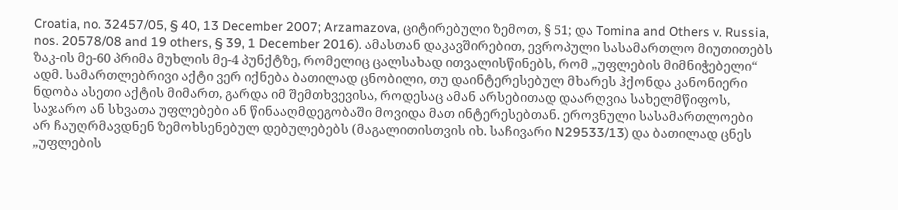Croatia, no. 32457/05, § 40, 13 December 2007; Arzamazova, ციტირებული ზემოთ, § 51; და Tomina and Others v. Russia, nos. 20578/08 and 19 others, § 39, 1 December 2016). ამასთან დაკავშირებით, ევროპული სასამართლო მიუთითებს ზაკ-ის მე-60 პრიმა მუხლის მე-4 პუნქტზე, რომელიც ცალსახად ითვალისწინებს, რომ „უფლების მიმნიჭებელი“ ადმ. სამართლებრივი აქტი ვერ იქნება ბათილად ცნობილი, თუ დაინტერესებულ მხარეს ჰქონდა კანონიერი ნდობა ასეთი აქტის მიმართ, გარდა იმ შემთხვევისა, როდესაც ამან არსებითად დაარღვია სახელმწიფოს, საჯარო ან სხვათა უფლებები ან წინააღმდეგობაში მოვიდა მათ ინტერესებთან. ეროვნული სასამართლოები არ ჩაუღრმავდნენ ზემოხსენებულ დებულებებს (მაგალითისთვის იხ. საჩივარი N29533/13) და ბათილად ცნეს „უფლების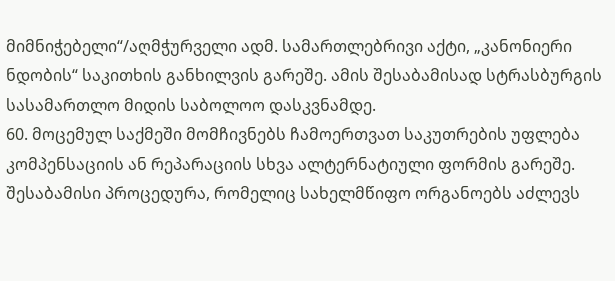მიმნიჭებელი“/აღმჭურველი ადმ. სამართლებრივი აქტი, „კანონიერი ნდობის“ საკითხის განხილვის გარეშე. ამის შესაბამისად სტრასბურგის სასამართლო მიდის საბოლოო დასკვნამდე.
60. მოცემულ საქმეში მომჩივნებს ჩამოერთვათ საკუთრების უფლება კომპენსაციის ან რეპარაციის სხვა ალტერნატიული ფორმის გარეშე. შესაბამისი პროცედურა, რომელიც სახელმწიფო ორგანოებს აძლევს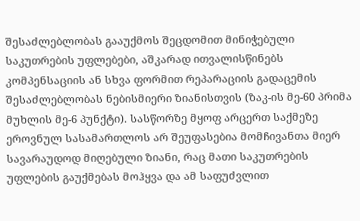შესაძლებლობას გააუქმოს შეცდომით მინიჭებული საკუთრების უფლებები, აშკარად ითვალისწინებს კომპენსაციის ან სხვა ფორმით რეპარაციის გადაცემის შესაძლებლობას ნებისმიერი ზიანისთვის (ზაკ-ის მე-60 პრიმა მუხლის მე-6 პუნქტი). სასწორზე მყოფ არცერთ საქმეზე ეროვნულ სასამართლოს არ შეუფასებია მომჩივანთა მიერ სავარაუდოდ მიღებული ზიანი, რაც მათი საკუთრების უფლების გაუქმებას მოჰყვა და ამ საფუძვლით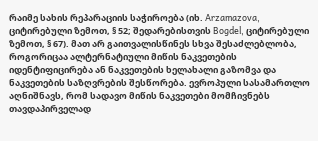რაიმე სახის რეპარაციის საჭიროება (იხ. Arzamazova, ციტირებული ზემოთ, § 52; შედარებისთვის Bogdel, ციტირებული ზემოთ, § 67). მათ არ გაითვალისწინეს სხვა შესაძლებლობა, როგორიცაა ალტერნატიული მიწის ნაკვეთების იდენტიფიცირება ან ნაკვეთების ხელახალი გაზომვა და ნაკვეთების საზღვრების შესწორება. ევროპული სასამართლო აღნიშნავს, რომ სადავო მიწის ნაკვეთები მომჩივნებს თავდაპირველად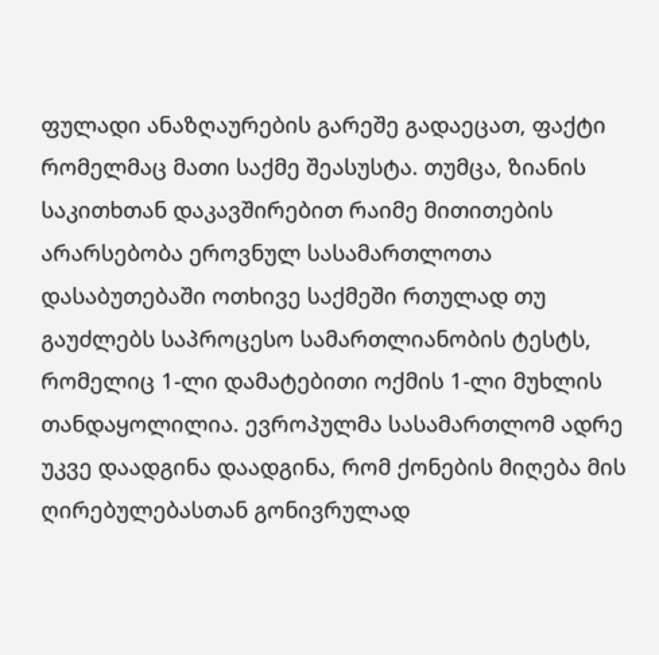ფულადი ანაზღაურების გარეშე გადაეცათ, ფაქტი რომელმაც მათი საქმე შეასუსტა. თუმცა, ზიანის საკითხთან დაკავშირებით რაიმე მითითების არარსებობა ეროვნულ სასამართლოთა დასაბუთებაში ოთხივე საქმეში რთულად თუ გაუძლებს საპროცესო სამართლიანობის ტესტს, რომელიც 1-ლი დამატებითი ოქმის 1-ლი მუხლის თანდაყოლილია. ევროპულმა სასამართლომ ადრე უკვე დაადგინა დაადგინა, რომ ქონების მიღება მის ღირებულებასთან გონივრულად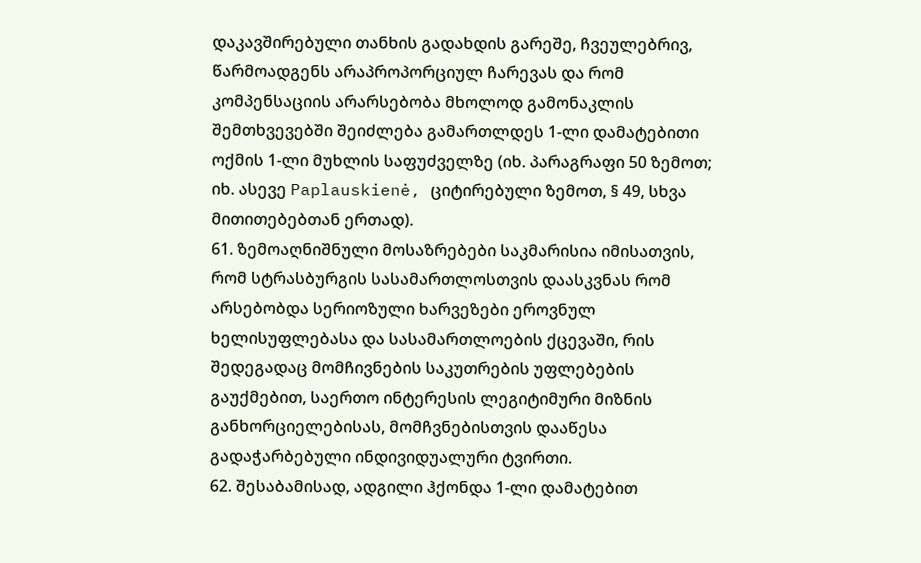დაკავშირებული თანხის გადახდის გარეშე, ჩვეულებრივ, წარმოადგენს არაპროპორციულ ჩარევას და რომ კომპენსაციის არარსებობა მხოლოდ გამონაკლის შემთხვევებში შეიძლება გამართლდეს 1-ლი დამატებითი ოქმის 1-ლი მუხლის საფუძველზე (იხ. პარაგრაფი 50 ზემოთ; იხ. ასევე Paplauskienė, ციტირებული ზემოთ, § 49, სხვა მითითებებთან ერთად).
61. ზემოაღნიშნული მოსაზრებები საკმარისია იმისათვის, რომ სტრასბურგის სასამართლოსთვის დაასკვნას რომ არსებობდა სერიოზული ხარვეზები ეროვნულ ხელისუფლებასა და სასამართლოების ქცევაში, რის შედეგადაც მომჩივნების საკუთრების უფლებების გაუქმებით, საერთო ინტერესის ლეგიტიმური მიზნის განხორციელებისას, მომჩვნებისთვის დააწესა გადაჭარბებული ინდივიდუალური ტვირთი.
62. შესაბამისად, ადგილი ჰქონდა 1-ლი დამატებით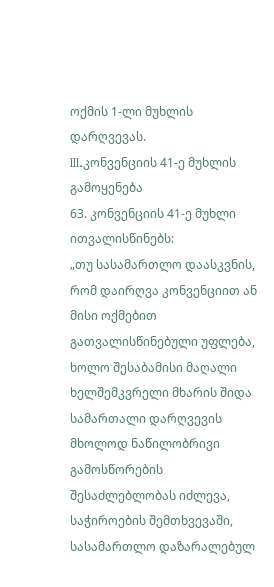ოქმის 1-ლი მუხლის დარღვევას.
III.კონვენციის 41-ე მუხლის გამოყენება
63. კონვენციის 41-ე მუხლი ითვალისწინებს:
„თუ სასამართლო დაასკვნის, რომ დაირღვა კონვენციით ან მისი ოქმებით გათვალისწინებული უფლება, ხოლო შესაბამისი მაღალი ხელშემკვრელი მხარის შიდა სამართალი დარღვევის მხოლოდ ნაწილობრივი გამოსწორების შესაძლებლობას იძლევა, საჭიროების შემთხვევაში, სასამართლო დაზარალებულ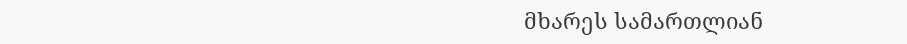მხარეს სამართლიან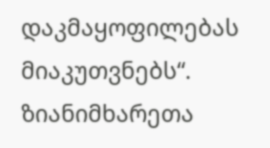დაკმაყოფილებას მიაკუთვნებს“.
ზიანიმხარეთა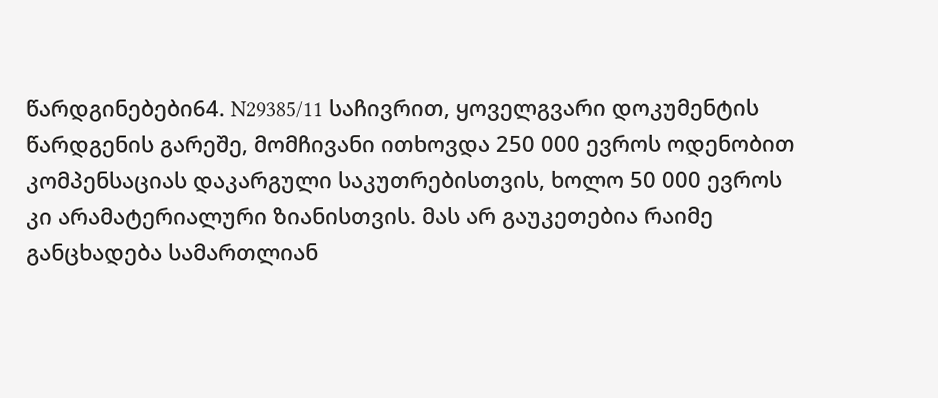წარდგინებები64. N29385/11 საჩივრით, ყოველგვარი დოკუმენტის წარდგენის გარეშე, მომჩივანი ითხოვდა 250 000 ევროს ოდენობით კომპენსაციას დაკარგული საკუთრებისთვის, ხოლო 50 000 ევროს კი არამატერიალური ზიანისთვის. მას არ გაუკეთებია რაიმე განცხადება სამართლიან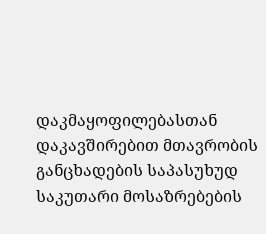დაკმაყოფილებასთან დაკავშირებით მთავრობის განცხადების საპასუხუდ საკუთარი მოსაზრებების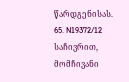წარდგენისას.
65. N19372/12 საჩივრით, მომჩივანი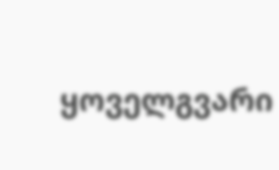ყოველგვარი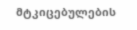მტკიცებულების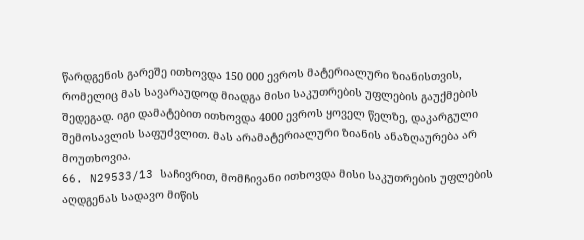წარდგენის გარეშე ითხოვდა 150 000 ევროს მატერიალური ზიანისთვის, რომელიც მას სავარაუდოდ მიადგა მისი საკუთრების უფლების გაუქმების შედეგად. იგი დამატებით ითხოვდა 4000 ევროს ყოველ წელზე, დაკარგული შემოსავლის საფუძვლით. მას არამატერიალური ზიანის ანაზღაურება არ მოუთხოვია.
66. N29533/13 საჩივრით, მომჩივანი ითხოვდა მისი საკუთრების უფლების აღდგენას სადავო მიწის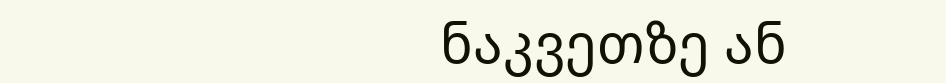ნაკვეთზე ან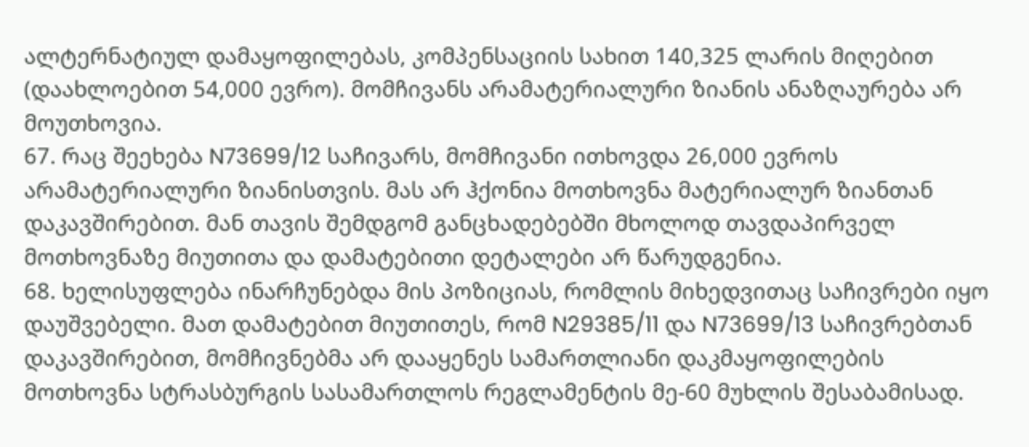ალტერნატიულ დამაყოფილებას, კომპენსაციის სახით 140,325 ლარის მიღებით (დაახლოებით 54,000 ევრო). მომჩივანს არამატერიალური ზიანის ანაზღაურება არ მოუთხოვია.
67. რაც შეეხება N73699/12 საჩივარს, მომჩივანი ითხოვდა 26,000 ევროს არამატერიალური ზიანისთვის. მას არ ჰქონია მოთხოვნა მატერიალურ ზიანთან დაკავშირებით. მან თავის შემდგომ განცხადებებში მხოლოდ თავდაპირველ მოთხოვნაზე მიუთითა და დამატებითი დეტალები არ წარუდგენია.
68. ხელისუფლება ინარჩუნებდა მის პოზიციას, რომლის მიხედვითაც საჩივრები იყო დაუშვებელი. მათ დამატებით მიუთითეს, რომ N29385/11 და N73699/13 საჩივრებთან დაკავშირებით, მომჩივნებმა არ დააყენეს სამართლიანი დაკმაყოფილების მოთხოვნა სტრასბურგის სასამართლოს რეგლამენტის მე-60 მუხლის შესაბამისად.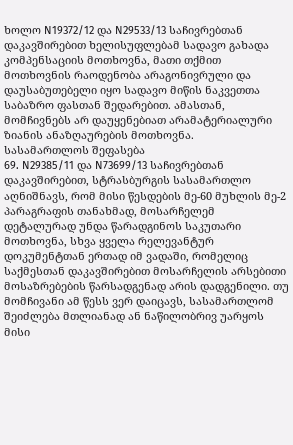ხოლო N19372/12 და N29533/13 საჩივრებთან დაკავშირებით ხელისუფლებამ სადავო გახადა კომპენსაციის მოთხოვნა, მათი თქმით მოთხოვნის რაოდენობა არაგონივრული და დაუსაბუთებელი იყო სადავო მიწის ნაკვეთთა საბაზრო ფასთან შედარებით. ამასთან, მომჩივნებს არ დაუყენებიათ არამატერიალური ზიანის ანაზღაურების მოთხოვნა.
სასამართლოს შეფასება
69. N29385/11 და N73699/13 საჩივრებთან დაკავშირებით, სტრასბურგის სასამართლო აღნიშნავს, რომ მისი წესდების მე-60 მუხლის მე-2 პარაგრაფის თანახმად, მოსარჩელემ დეტალურად უნდა წარადგინოს საკუთარი მოთხოვნა, სხვა ყველა რელევანტურ დოკუმენტთან ერთად იმ ვადაში, რომელიც საქმესთან დაკავშირებით მოსარჩელის არსებითი მოსაზრებების წარსადგენად არის დადგენილი. თუ მომჩივანი ამ წესს ვერ დაიცავს, სასამართლომ შეიძლება მთლიანად ან ნაწილობრივ უარყოს მისი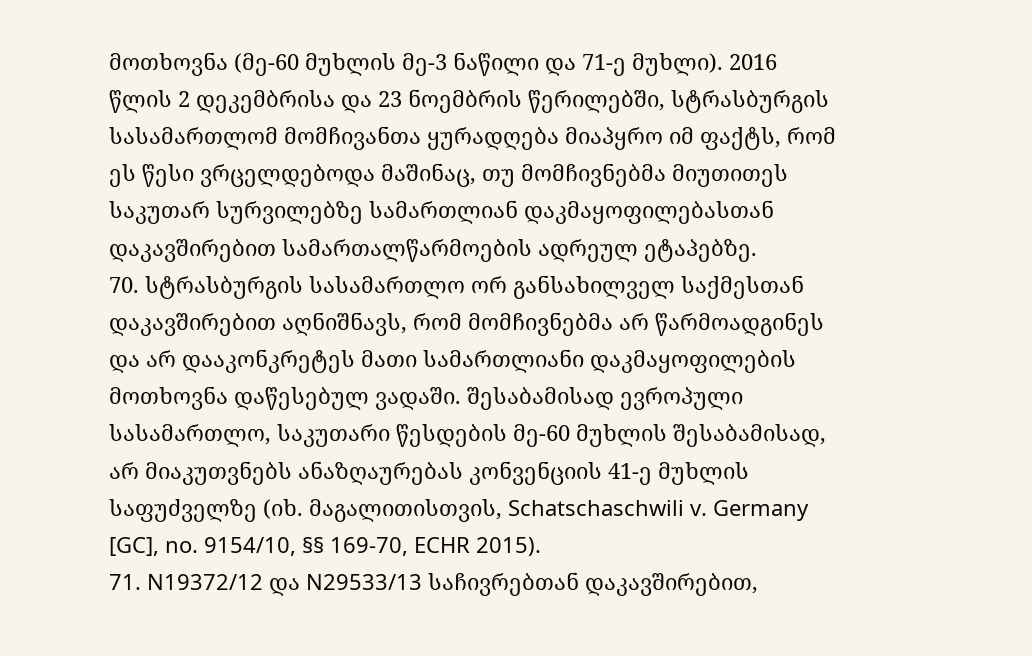მოთხოვნა (მე-60 მუხლის მე-3 ნაწილი და 71-ე მუხლი). 2016 წლის 2 დეკემბრისა და 23 ნოემბრის წერილებში, სტრასბურგის სასამართლომ მომჩივანთა ყურადღება მიაპყრო იმ ფაქტს, რომ ეს წესი ვრცელდებოდა მაშინაც, თუ მომჩივნებმა მიუთითეს საკუთარ სურვილებზე სამართლიან დაკმაყოფილებასთან დაკავშირებით სამართალწარმოების ადრეულ ეტაპებზე.
70. სტრასბურგის სასამართლო ორ განსახილველ საქმესთან დაკავშირებით აღნიშნავს, რომ მომჩივნებმა არ წარმოადგინეს და არ დააკონკრეტეს მათი სამართლიანი დაკმაყოფილების მოთხოვნა დაწესებულ ვადაში. შესაბამისად ევროპული სასამართლო, საკუთარი წესდების მე-60 მუხლის შესაბამისად, არ მიაკუთვნებს ანაზღაურებას კონვენციის 41-ე მუხლის საფუძველზე (იხ. მაგალითისთვის, Schatschaschwili v. Germany [GC], no. 9154/10, §§ 169-70, ECHR 2015).
71. N19372/12 და N29533/13 საჩივრებთან დაკავშირებით,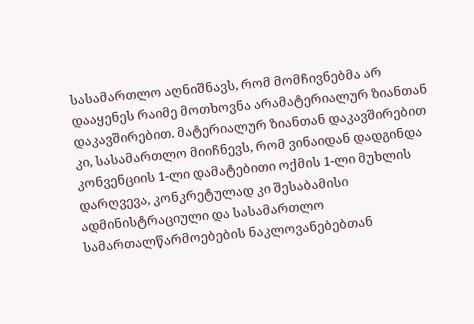სასამართლო აღნიშნავს, რომ მომჩივნებმა არ დააყენეს რაიმე მოთხოვნა არამატერიალურ ზიანთან დაკავშირებით. მატერიალურ ზიანთან დაკავშირებით კი, სასამართლო მიიჩნევს, რომ ვინაიდან დადგინდა კონვენციის 1-ლი დამატებითი ოქმის 1-ლი მუხლის დარღვევა, კონკრეტულად კი შესაბამისი ადმინისტრაციული და სასამართლო სამართალწარმოებების ნაკლოვანებებთან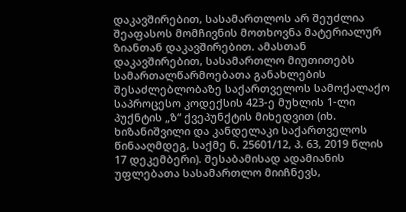დაკავშირებით, სასამართლოს არ შეუძლია შეაფასოს მომჩივნის მოთხოვნა მატერიალურ ზიანთან დაკავშირებით. ამასთან დაკავშირებით, სასამართლო მიუთითებს სამართალწარმოებათა განახლების შესაძლებლობაზე საქართველოს სამოქალაქო საპროცესო კოდექსის 423-ე მუხლის 1-ლი პუქნტის „ზ“ ქვეპუნქტის მიხედვით (იხ. ხიზანიშვილი და კანდელაკი საქართველოს წინააღმდეგ, საქმე ნ. 25601/12, პ. 63, 2019 წლის 17 დეკემბერი). შესაბამისად ადამიანის უფლებათა სასამართლო მიიჩნევს,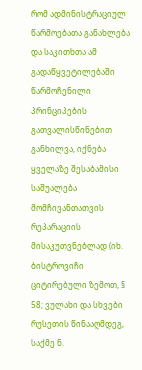რომ ადმინისტრაციულ წარმოებათა განახლება და საკითხთა ამ გადაწყვეტილებაში წარმოჩენილი პრინციპების გათვალისწინებით განხილვა, იქნება ყველაზე შესაბამისი საშუალება მომჩივანთათვის რეპარაციის მისაკუთვნებლად (იხ. ბისტროვიჩი ციტირებული ზემოთ, § 58; ვულახი და სხვები რუსეთის წინააღმდეგ, საქმე ნ.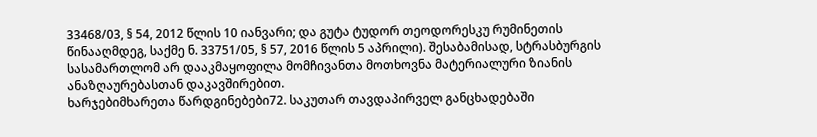33468/03, § 54, 2012 წლის 10 იანვარი; და გუტა ტუდორ თეოდორესკუ რუმინეთის წინააღმდეგ, საქმე ნ. 33751/05, § 57, 2016 წლის 5 აპრილი). შესაბამისად, სტრასბურგის სასამართლომ არ დააკმაყოფილა მომჩივანთა მოთხოვნა მატერიალური ზიანის ანაზღაურებასთან დაკავშირებით.
ხარჯებიმხარეთა წარდგინებები72. საკუთარ თავდაპირველ განცხადებაში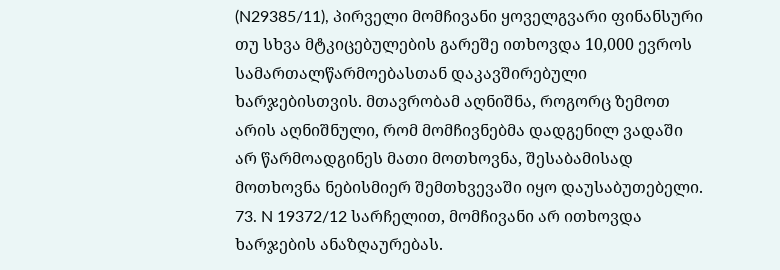(N29385/11), პირველი მომჩივანი ყოველგვარი ფინანსური თუ სხვა მტკიცებულების გარეშე ითხოვდა 10,000 ევროს სამართალწარმოებასთან დაკავშირებული ხარჯებისთვის. მთავრობამ აღნიშნა, როგორც ზემოთ არის აღნიშნული, რომ მომჩივნებმა დადგენილ ვადაში არ წარმოადგინეს მათი მოთხოვნა, შესაბამისად მოთხოვნა ნებისმიერ შემთხვევაში იყო დაუსაბუთებელი.
73. N 19372/12 სარჩელით, მომჩივანი არ ითხოვდა ხარჯების ანაზღაურებას.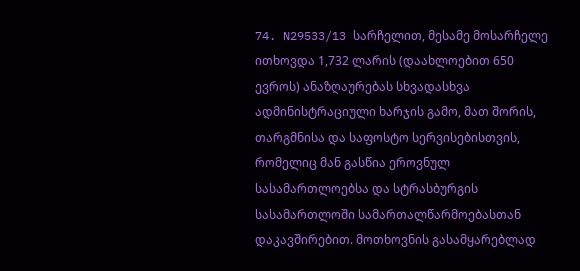74. N29533/13 სარჩელით, მესამე მოსარჩელე ითხოვდა 1,732 ლარის (დაახლოებით 650 ევროს) ანაზღაურებას სხვადასხვა ადმინისტრაციული ხარჯის გამო, მათ შორის, თარგმნისა და საფოსტო სერვისებისთვის, რომელიც მან გასწია ეროვნულ სასამართლოებსა და სტრასბურგის სასამართლოში სამართალწარმოებასთან დაკავშირებით. მოთხოვნის გასამყარებლად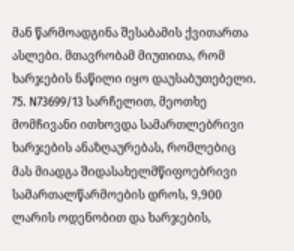მან წარმოადგინა შესაბამის ქვითართა ასლები. მთავრობამ მიუთითა, რომ ხარჯების ნაწილი იყო დაუსაბუთებელი.
75. N73699/13 სარჩელით, მეოთხე მომჩივანი ითხოვდა სამართლებრივი ხარჯების ანაზღაურებას, რომლებიც მას მიადგა შიდასახელმწიფოებრივი სამართალწარმოების დროს, 9,900 ლარის ოდენობით და ხარჯების,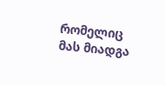რომელიც მას მიადგა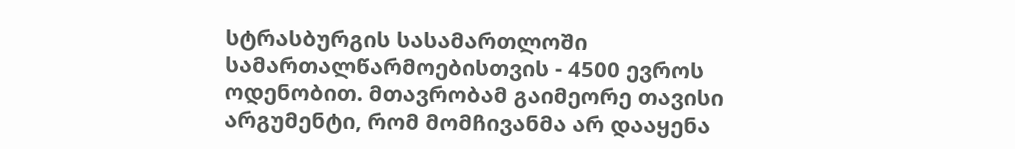სტრასბურგის სასამართლოში სამართალწარმოებისთვის - 4500 ევროს ოდენობით. მთავრობამ გაიმეორე თავისი არგუმენტი, რომ მომჩივანმა არ დააყენა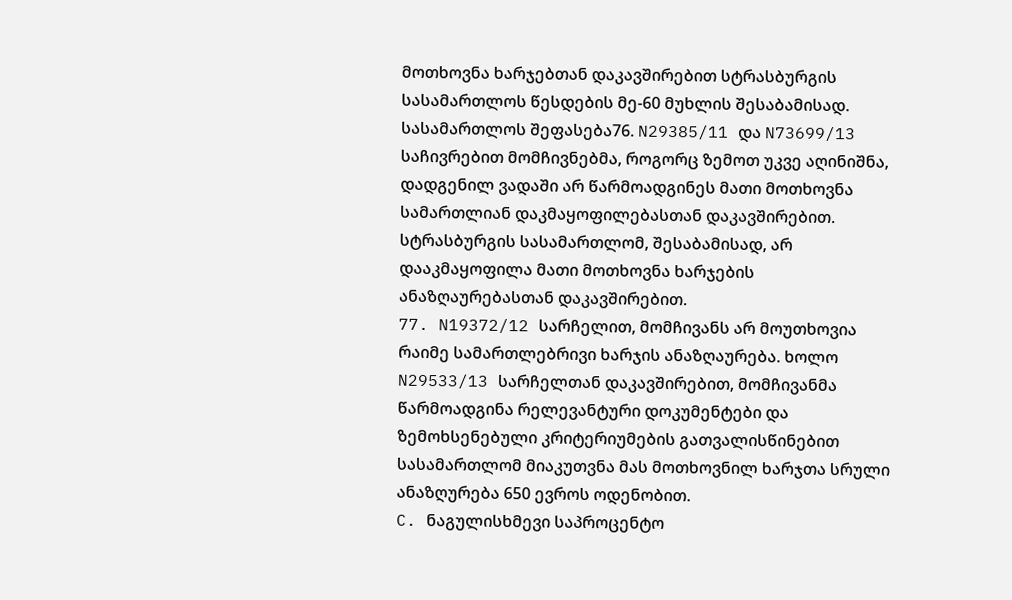მოთხოვნა ხარჯებთან დაკავშირებით სტრასბურგის სასამართლოს წესდების მე-60 მუხლის შესაბამისად.
სასამართლოს შეფასება76. N29385/11 და N73699/13 საჩივრებით მომჩივნებმა, როგორც ზემოთ უკვე აღინიშნა, დადგენილ ვადაში არ წარმოადგინეს მათი მოთხოვნა სამართლიან დაკმაყოფილებასთან დაკავშირებით. სტრასბურგის სასამართლომ, შესაბამისად, არ დააკმაყოფილა მათი მოთხოვნა ხარჯების ანაზღაურებასთან დაკავშირებით.
77. N19372/12 სარჩელით, მომჩივანს არ მოუთხოვია რაიმე სამართლებრივი ხარჯის ანაზღაურება. ხოლო N29533/13 სარჩელთან დაკავშირებით, მომჩივანმა წარმოადგინა რელევანტური დოკუმენტები და ზემოხსენებული კრიტერიუმების გათვალისწინებით სასამართლომ მიაკუთვნა მას მოთხოვნილ ხარჯთა სრული ანაზღურება 650 ევროს ოდენობით.
C. ნაგულისხმევი საპროცენტო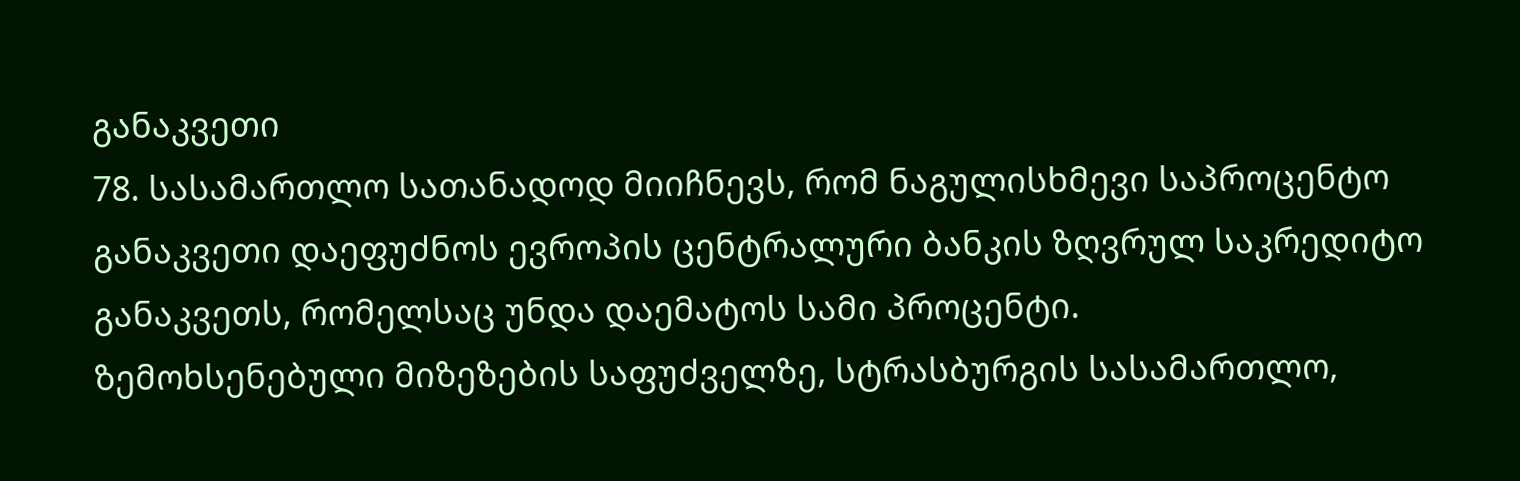განაკვეთი
78. სასამართლო სათანადოდ მიიჩნევს, რომ ნაგულისხმევი საპროცენტო განაკვეთი დაეფუძნოს ევროპის ცენტრალური ბანკის ზღვრულ საკრედიტო განაკვეთს, რომელსაც უნდა დაემატოს სამი პროცენტი.
ზემოხსენებული მიზეზების საფუძველზე, სტრასბურგის სასამართლო,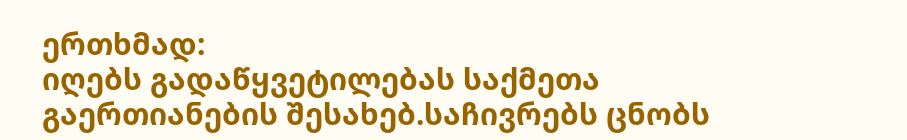ერთხმად:
იღებს გადაწყვეტილებას საქმეთა გაერთიანების შესახებ.საჩივრებს ცნობს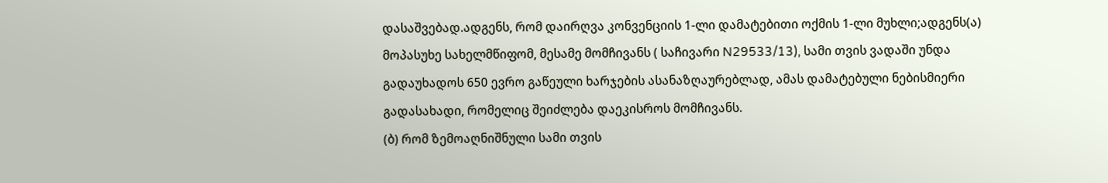დასაშვებად.ადგენს, რომ დაირღვა კონვენციის 1-ლი დამატებითი ოქმის 1-ლი მუხლი;ადგენს(ა) მოპასუხე სახელმწიფომ, მესამე მომჩივანს ( საჩივარი N29533/13), სამი თვის ვადაში უნდა გადაუხადოს 650 ევრო გაწეული ხარჯების ასანაზღაურებლად, ამას დამატებული ნებისმიერი გადასახადი, რომელიც შეიძლება დაეკისროს მომჩივანს.
(ბ) რომ ზემოაღნიშნული სამი თვის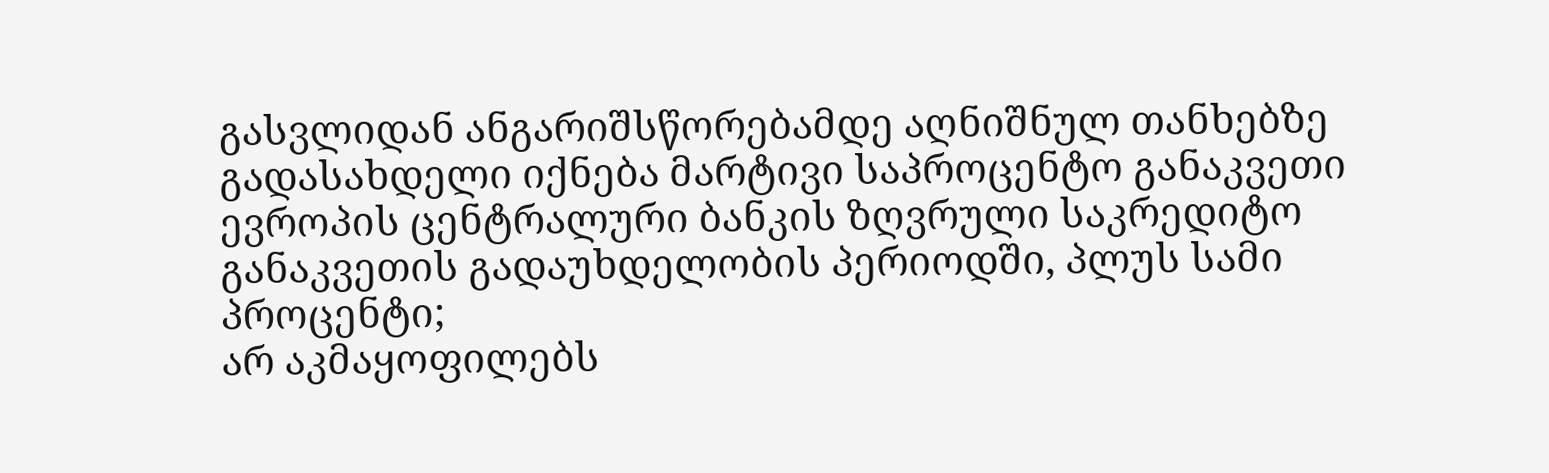გასვლიდან ანგარიშსწორებამდე აღნიშნულ თანხებზე გადასახდელი იქნება მარტივი საპროცენტო განაკვეთი ევროპის ცენტრალური ბანკის ზღვრული საკრედიტო განაკვეთის გადაუხდელობის პერიოდში, პლუს სამი პროცენტი;
არ აკმაყოფილებს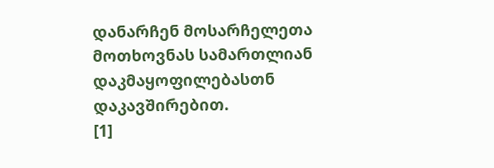დანარჩენ მოსარჩელეთა მოთხოვნას სამართლიან დაკმაყოფილებასთნ დაკავშირებით.
[1]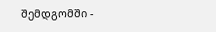შემდგომში -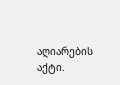აღიარების აქტი.